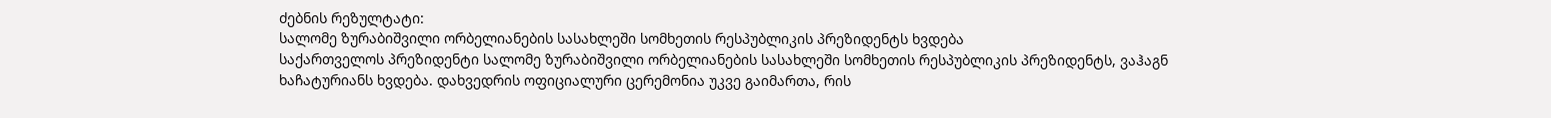ძებნის რეზულტატი:
სალომე ზურაბიშვილი ორბელიანების სასახლეში სომხეთის რესპუბლიკის პრეზიდენტს ხვდება
საქართველოს პრეზიდენტი სალომე ზურაბიშვილი ორბელიანების სასახლეში სომხეთის რესპუბლიკის პრეზიდენტს, ვაჰაგნ ხაჩატურიანს ხვდება. დახვედრის ოფიციალური ცერემონია უკვე გაიმართა, რის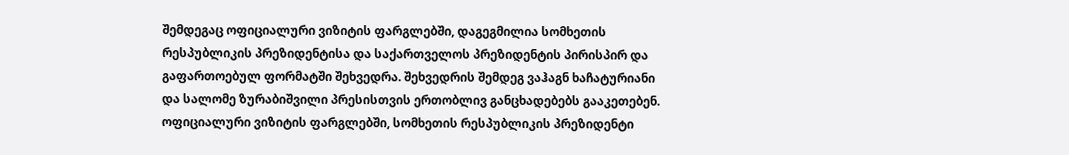შემდეგაც ოფიციალური ვიზიტის ფარგლებში, დაგეგმილია სომხეთის რესპუბლიკის პრეზიდენტისა და საქართველოს პრეზიდენტის პირისპირ და გაფართოებულ ფორმატში შეხვედრა. შეხვედრის შემდეგ ვაჰაგნ ხაჩატურიანი და სალომე ზურაბიშვილი პრესისთვის ერთობლივ განცხადებებს გააკეთებენ. ოფიციალური ვიზიტის ფარგლებში, სომხეთის რესპუბლიკის პრეზიდენტი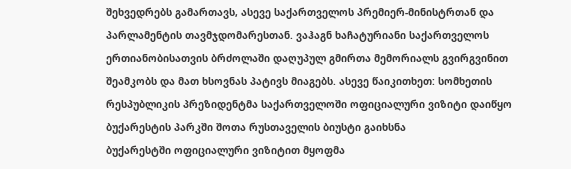შეხვედრებს გამართავს, ასევე საქართველოს პრემიერ-მინისტრთან და პარლამენტის თავმჯდომარესთან. ვაჰაგნ ხაჩატურიანი საქართველოს ერთიანობისათვის ბრძოლაში დაღუპულ გმირთა მემორიალს გვირგვინით შეამკობს და მათ ხსოვნას პატივს მიაგებს. ასევე წაიკითხეთ: სომხეთის რესპუბლიკის პრეზიდენტმა საქართველოში ოფიციალური ვიზიტი დაიწყო
ბუქარესტის პარკში შოთა რუსთაველის ბიუსტი გაიხსნა
ბუქარესტში ოფიციალური ვიზიტით მყოფმა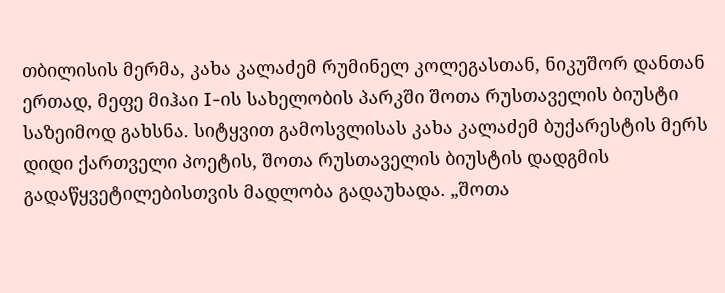თბილისის მერმა, კახა კალაძემ რუმინელ კოლეგასთან, ნიკუშორ დანთან ერთად, მეფე მიჰაი I-ის სახელობის პარკში შოთა რუსთაველის ბიუსტი საზეიმოდ გახსნა. სიტყვით გამოსვლისას კახა კალაძემ ბუქარესტის მერს დიდი ქართველი პოეტის, შოთა რუსთაველის ბიუსტის დადგმის გადაწყვეტილებისთვის მადლობა გადაუხადა. „შოთა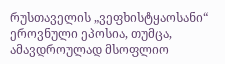რუსთაველის „ვეფხისტყაოსანი“ ეროვნული ეპოსია, თუმცა, ამავდროულად მსოფლიო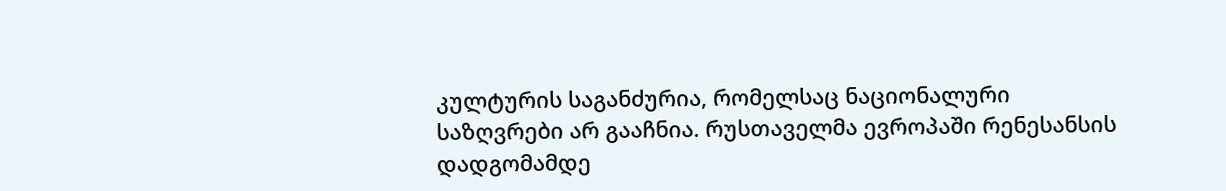კულტურის საგანძურია, რომელსაც ნაციონალური საზღვრები არ გააჩნია. რუსთაველმა ევროპაში რენესანსის დადგომამდე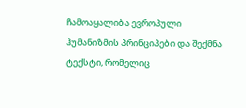ჩამოაყალიბა ევროპული ჰუმანიზმის პრინციპები და შექმნა ტექსტი, რომელიც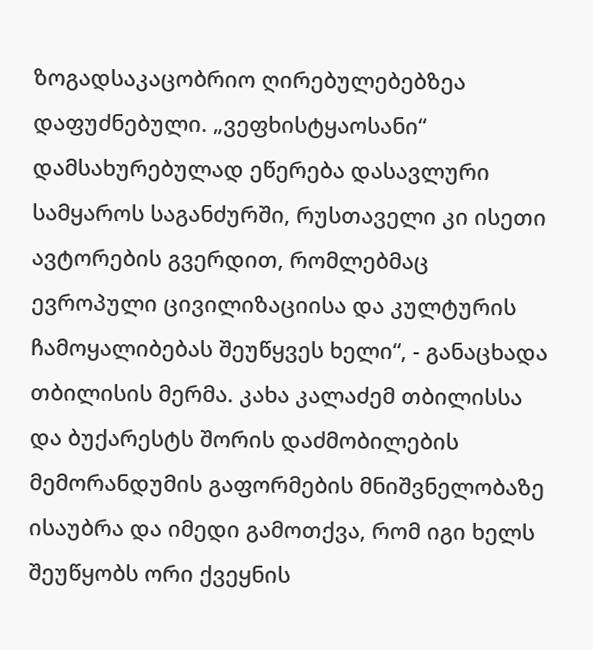ზოგადსაკაცობრიო ღირებულებებზეა დაფუძნებული. „ვეფხისტყაოსანი“ დამსახურებულად ეწერება დასავლური სამყაროს საგანძურში, რუსთაველი კი ისეთი ავტორების გვერდით, რომლებმაც ევროპული ცივილიზაციისა და კულტურის ჩამოყალიბებას შეუწყვეს ხელი“, - განაცხადა თბილისის მერმა. კახა კალაძემ თბილისსა და ბუქარესტს შორის დაძმობილების მემორანდუმის გაფორმების მნიშვნელობაზე ისაუბრა და იმედი გამოთქვა, რომ იგი ხელს შეუწყობს ორი ქვეყნის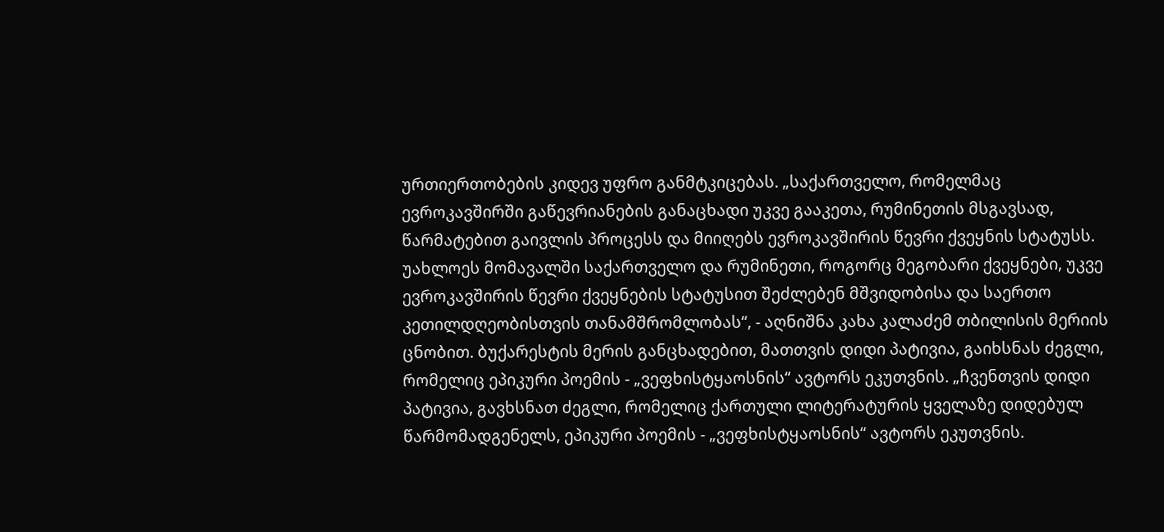ურთიერთობების კიდევ უფრო განმტკიცებას. „საქართველო, რომელმაც ევროკავშირში გაწევრიანების განაცხადი უკვე გააკეთა, რუმინეთის მსგავსად, წარმატებით გაივლის პროცესს და მიიღებს ევროკავშირის წევრი ქვეყნის სტატუსს. უახლოეს მომავალში საქართველო და რუმინეთი, როგორც მეგობარი ქვეყნები, უკვე ევროკავშირის წევრი ქვეყნების სტატუსით შეძლებენ მშვიდობისა და საერთო კეთილდღეობისთვის თანამშრომლობას“, - აღნიშნა კახა კალაძემ თბილისის მერიის ცნობით. ბუქარესტის მერის განცხადებით, მათთვის დიდი პატივია, გაიხსნას ძეგლი, რომელიც ეპიკური პოემის - „ვეფხისტყაოსნის“ ავტორს ეკუთვნის. „ჩვენთვის დიდი პატივია, გავხსნათ ძეგლი, რომელიც ქართული ლიტერატურის ყველაზე დიდებულ წარმომადგენელს, ეპიკური პოემის - „ვეფხისტყაოსნის“ ავტორს ეკუთვნის.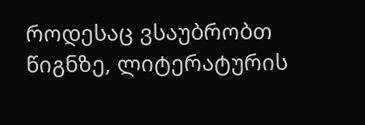როდესაც ვსაუბრობთ წიგნზე, ლიტერატურის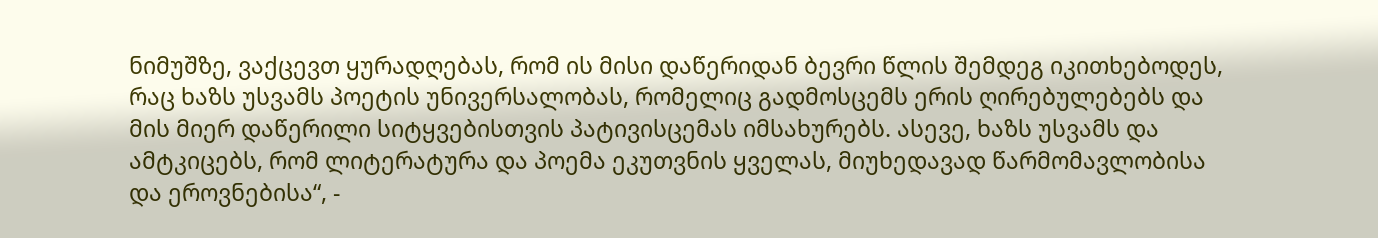ნიმუშზე, ვაქცევთ ყურადღებას, რომ ის მისი დაწერიდან ბევრი წლის შემდეგ იკითხებოდეს, რაც ხაზს უსვამს პოეტის უნივერსალობას, რომელიც გადმოსცემს ერის ღირებულებებს და მის მიერ დაწერილი სიტყვებისთვის პატივისცემას იმსახურებს. ასევე, ხაზს უსვამს და ამტკიცებს, რომ ლიტერატურა და პოემა ეკუთვნის ყველას, მიუხედავად წარმომავლობისა და ეროვნებისა“, -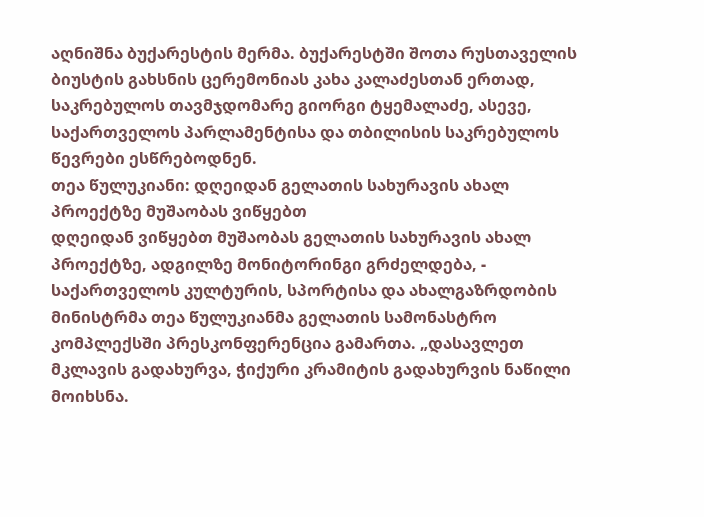აღნიშნა ბუქარესტის მერმა. ბუქარესტში შოთა რუსთაველის ბიუსტის გახსნის ცერემონიას კახა კალაძესთან ერთად, საკრებულოს თავმჯდომარე გიორგი ტყემალაძე, ასევე, საქართველოს პარლამენტისა და თბილისის საკრებულოს წევრები ესწრებოდნენ.
თეა წულუკიანი: დღეიდან გელათის სახურავის ახალ პროექტზე მუშაობას ვიწყებთ
დღეიდან ვიწყებთ მუშაობას გელათის სახურავის ახალ პროექტზე, ადგილზე მონიტორინგი გრძელდება, - საქართველოს კულტურის, სპორტისა და ახალგაზრდობის მინისტრმა თეა წულუკიანმა გელათის სამონასტრო კომპლექსში პრესკონფერენცია გამართა. „დასავლეთ მკლავის გადახურვა, ჭიქური კრამიტის გადახურვის ნაწილი მოიხსნა.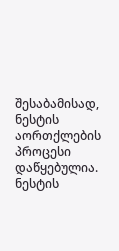შესაბამისად, ნესტის აორთქლების პროცესი დაწყებულია. ნესტის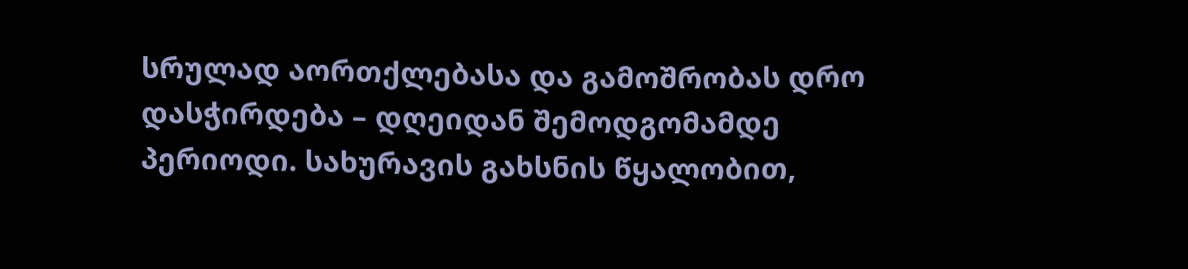სრულად აორთქლებასა და გამოშრობას დრო დასჭირდება – დღეიდან შემოდგომამდე პერიოდი. სახურავის გახსნის წყალობით,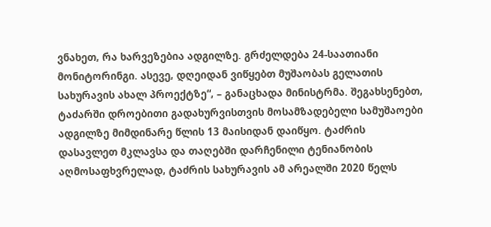ვნახეთ, რა ხარვეზებია ადგილზე. გრძელდება 24-საათიანი მონიტორინგი. ასევე, დღეიდან ვიწყებთ მუშაობას გელათის სახურავის ახალ პროექტზე“, – განაცხადა მინისტრმა. შეგახსენებთ, ტაძარში დროებითი გადახურვისთვის მოსამზადებელი სამუშაოები ადგილზე მიმდინარე წლის 13 მაისიდან დაიწყო. ტაძრის დასავლეთ მკლავსა და თაღებში დარჩენილი ტენიანობის აღმოსაფხვრელად, ტაძრის სახურავის ამ არეალში 2020 წელს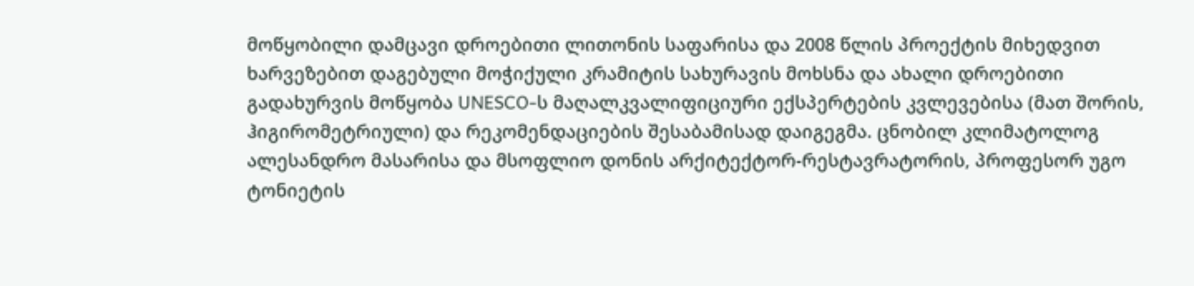მოწყობილი დამცავი დროებითი ლითონის საფარისა და 2008 წლის პროექტის მიხედვით ხარვეზებით დაგებული მოჭიქული კრამიტის სახურავის მოხსნა და ახალი დროებითი გადახურვის მოწყობა UNESCO-ს მაღალკვალიფიციური ექსპერტების კვლევებისა (მათ შორის, ჰიგირომეტრიული) და რეკომენდაციების შესაბამისად დაიგეგმა. ცნობილ კლიმატოლოგ ალესანდრო მასარისა და მსოფლიო დონის არქიტექტორ-რესტავრატორის, პროფესორ უგო ტონიეტის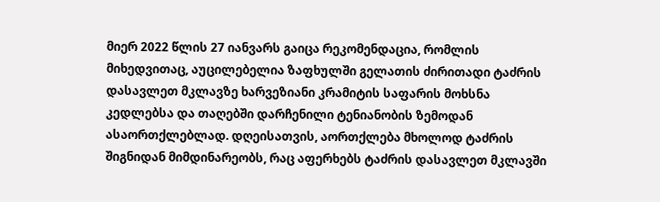მიერ 2022 წლის 27 იანვარს გაიცა რეკომენდაცია, რომლის მიხედვითაც, აუცილებელია ზაფხულში გელათის ძირითადი ტაძრის დასავლეთ მკლავზე ხარვეზიანი კრამიტის საფარის მოხსნა კედლებსა და თაღებში დარჩენილი ტენიანობის ზემოდან ასაორთქლებლად. დღეისათვის, აორთქლება მხოლოდ ტაძრის შიგნიდან მიმდინარეობს, რაც აფერხებს ტაძრის დასავლეთ მკლავში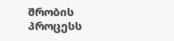შრობის პროცესს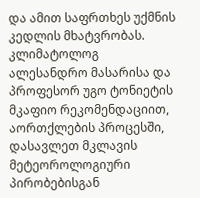და ამით საფრთხეს უქმნის კედლის მხატვრობას. კლიმატოლოგ ალესანდრო მასარისა და პროფესორ უგო ტონიეტის მკაფიო რეკომენდაციით, აორთქლების პროცესში, დასავლეთ მკლავის მეტეოროლოგიური პირობებისგან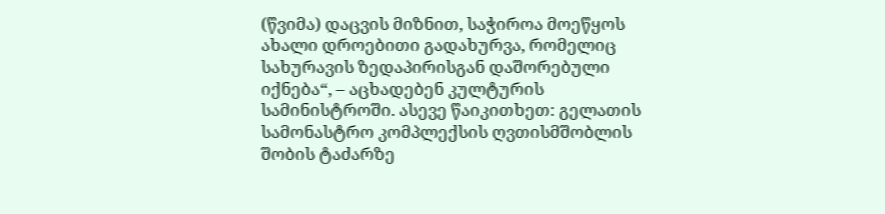(წვიმა) დაცვის მიზნით, საჭიროა მოეწყოს ახალი დროებითი გადახურვა, რომელიც სახურავის ზედაპირისგან დაშორებული იქნება“, – აცხადებენ კულტურის სამინისტროში. ასევე წაიკითხეთ: გელათის სამონასტრო კომპლექსის ღვთისმშობლის შობის ტაძარზე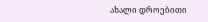ახალი დროებითი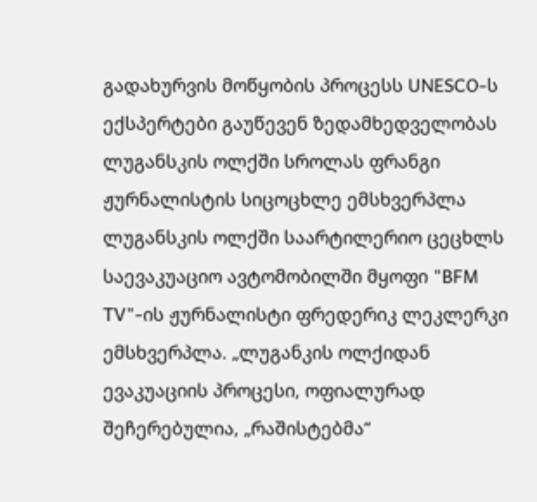გადახურვის მოწყობის პროცესს UNESCO-ს ექსპერტები გაუწევენ ზედამხედველობას
ლუგანსკის ოლქში სროლას ფრანგი ჟურნალისტის სიცოცხლე ემსხვერპლა
ლუგანსკის ოლქში საარტილერიო ცეცხლს საევაკუაციო ავტომობილში მყოფი "BFM TV"-ის ჟურნალისტი ფრედერიკ ლეკლერკი ემსხვერპლა. „ლუგანკის ოლქიდან ევაკუაციის პროცესი, ოფიალურად შეჩერებულია, „რაშისტებმა“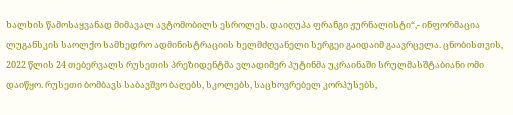ხალხის წამოსაყვანად მიმავალ ავტომობილს ესროლეს. დაიღუპა ფრანგი ჟურნალისტი“,- ინფორმაცია ლუგანსკის საოლქო სამხედრო ადმინისტრაციის ხელმძღვანელი სერგეი გაიდაიმ გაავრცელა. ცნობისთვის, 2022 წლის 24 თებერვალს რუსეთის პრეზიდენტმა ვლადიმერ პუტინმა უკრაინაში სრულმასშტაბიანი ომი დაიწყო. რუსეთი ბომბავს საბავშვო ბაღებს, სკოლებს, საცხოვრებელ კორპუსებს,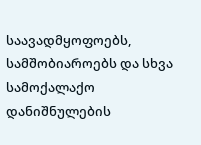საავადმყოფოებს, სამშობიაროებს და სხვა სამოქალაქო დანიშნულების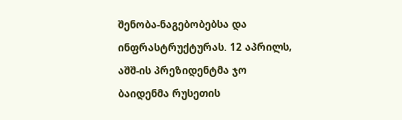შენობა-ნაგებობებსა და ინფრასტრუქტურას. 12 აპრილს, აშშ-ის პრეზიდენტმა ჯო ბაიდენმა რუსეთის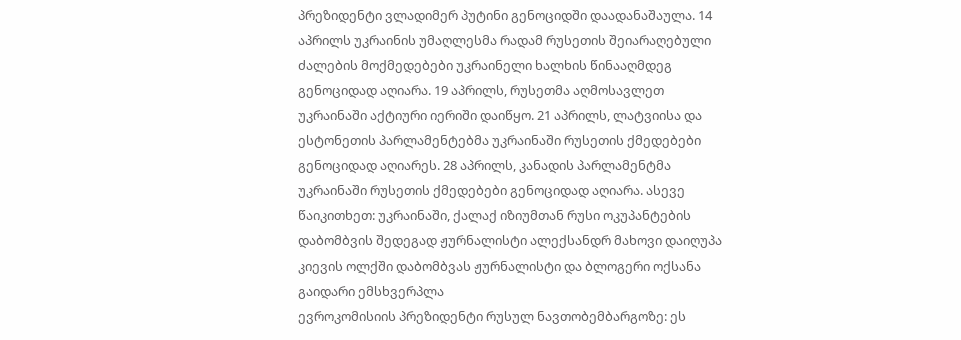პრეზიდენტი ვლადიმერ პუტინი გენოციდში დაადანაშაულა. 14 აპრილს უკრაინის უმაღლესმა რადამ რუსეთის შეიარაღებული ძალების მოქმედებები უკრაინელი ხალხის წინააღმდეგ გენოციდად აღიარა. 19 აპრილს, რუსეთმა აღმოსავლეთ უკრაინაში აქტიური იერიში დაიწყო. 21 აპრილს, ლატვიისა და ესტონეთის პარლამენტებმა უკრაინაში რუსეთის ქმედებები გენოციდად აღიარეს. 28 აპრილს, კანადის პარლამენტმა უკრაინაში რუსეთის ქმედებები გენოციდად აღიარა. ასევე წაიკითხეთ: უკრაინაში, ქალაქ იზიუმთან რუსი ოკუპანტების დაბომბვის შედეგად ჟურნალისტი ალექსანდრ მახოვი დაიღუპა კიევის ოლქში დაბომბვას ჟურნალისტი და ბლოგერი ოქსანა გაიდარი ემსხვერპლა
ევროკომისიის პრეზიდენტი რუსულ ნავთობემბარგოზე: ეს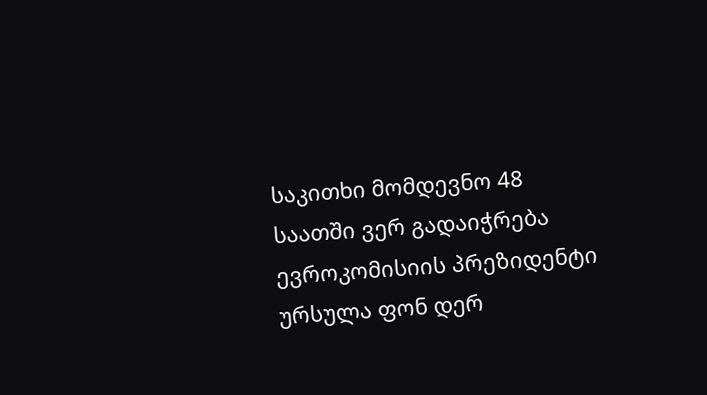საკითხი მომდევნო 48 საათში ვერ გადაიჭრება
ევროკომისიის პრეზიდენტი ურსულა ფონ დერ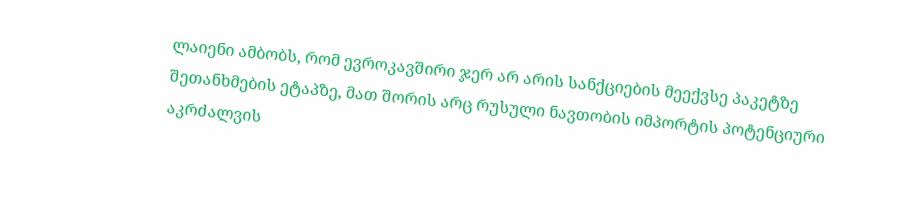ლაიენი ამბობს, რომ ევროკავშირი ჯერ არ არის სანქციების მეექვსე პაკეტზე შეთანხმების ეტაპზე, მათ შორის არც რუსული ნავთობის იმპორტის პოტენციური აკრძალვის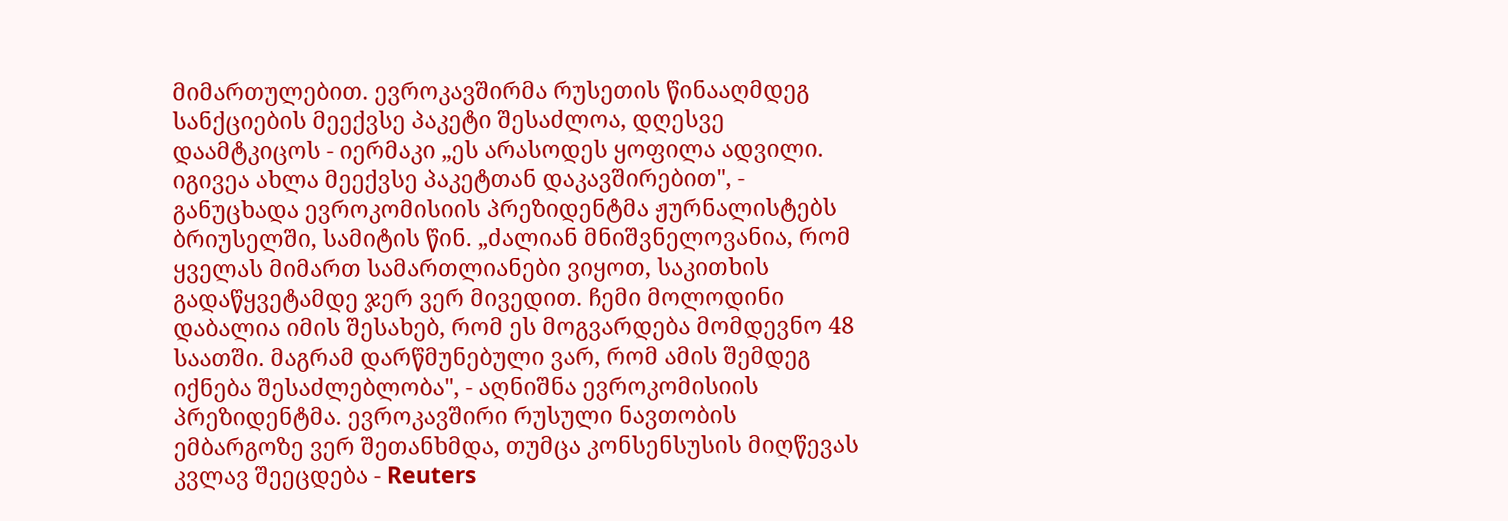მიმართულებით. ევროკავშირმა რუსეთის წინააღმდეგ სანქციების მეექვსე პაკეტი შესაძლოა, დღესვე დაამტკიცოს - იერმაკი „ეს არასოდეს ყოფილა ადვილი. იგივეა ახლა მეექვსე პაკეტთან დაკავშირებით", - განუცხადა ევროკომისიის პრეზიდენტმა ჟურნალისტებს ბრიუსელში, სამიტის წინ. „ძალიან მნიშვნელოვანია, რომ ყველას მიმართ სამართლიანები ვიყოთ, საკითხის გადაწყვეტამდე ჯერ ვერ მივედით. ჩემი მოლოდინი დაბალია იმის შესახებ, რომ ეს მოგვარდება მომდევნო 48 საათში. მაგრამ დარწმუნებული ვარ, რომ ამის შემდეგ იქნება შესაძლებლობა", - აღნიშნა ევროკომისიის პრეზიდენტმა. ევროკავშირი რუსული ნავთობის ემბარგოზე ვერ შეთანხმდა, თუმცა კონსენსუსის მიღწევას კვლავ შეეცდება - Reuters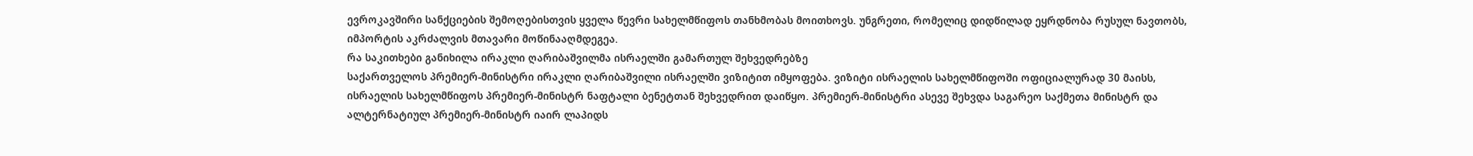ევროკავშირი სანქციების შემოღებისთვის ყველა წევრი სახელმწიფოს თანხმობას მოითხოვს. უნგრეთი, რომელიც დიდწილად ეყრდნობა რუსულ ნავთობს, იმპორტის აკრძალვის მთავარი მოწინააღმდეგეა.
რა საკითხები განიხილა ირაკლი ღარიბაშვილმა ისრაელში გამართულ შეხვედრებზე
საქართველოს პრემიერ-მინისტრი ირაკლი ღარიბაშვილი ისრაელში ვიზიტით იმყოფება. ვიზიტი ისრაელის სახელმწიფოში ოფიციალურად 30 მაისს, ისრაელის სახელმწიფოს პრემიერ-მინისტრ ნაფტალი ბენეტთან შეხვედრით დაიწყო. პრემიერ-მინისტრი ასევე შეხვდა საგარეო საქმეთა მინისტრ და ალტერნატიულ პრემიერ-მინისტრ იაირ ლაპიდს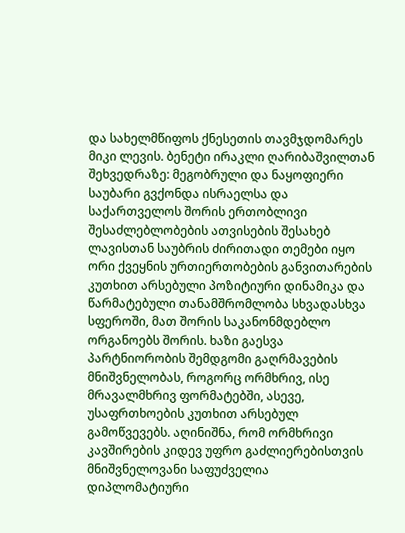და სახელმწიფოს ქნესეთის თავმჯდომარეს მიკი ლევის. ბენეტი ირაკლი ღარიბაშვილთან შეხვედრაზე: მეგობრული და ნაყოფიერი საუბარი გვქონდა ისრაელსა და საქართველოს შორის ერთობლივი შესაძლებლობების ათვისების შესახებ ლავისთან საუბრის ძირითადი თემები იყო ორი ქვეყნის ურთიერთობების განვითარების კუთხით არსებული პოზიტიური დინამიკა და წარმატებული თანამშრომლობა სხვადასხვა სფეროში, მათ შორის საკანონმდებლო ორგანოებს შორის. ხაზი გაესვა პარტნიორობის შემდგომი გაღრმავების მნიშვნელობას, როგორც ორმხრივ, ისე მრავალმხრივ ფორმატებში, ასევე, უსაფრთხოების კუთხით არსებულ გამოწვევებს. აღინიშნა, რომ ორმხრივი კავშირების კიდევ უფრო გაძლიერებისთვის მნიშვნელოვანი საფუძველია დიპლომატიური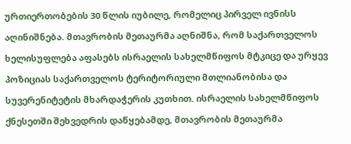ურთიერთობების 30 წლის იუბილე, რომელიც პირველ ივნისს აღინიშნება. მთავრობის მეთაურმა აღნიშნა, რომ საქართველოს ხელისუფლება აფასებს ისრაელის სახელმწიფოს მტკიცე და ურყევ პოზიციას საქართველოს ტერიტორიული მთლიანობისა და სუვერენიტეტის მხარდაჭერის კუთხით. ისრაელის სახელმწიფოს ქნესეთში შეხვედრის დაწყებამდე, მთავრობის მეთაურმა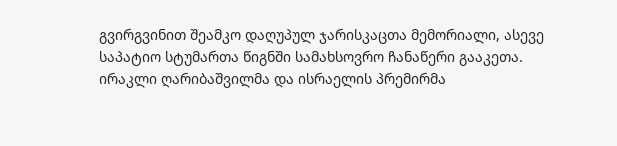გვირგვინით შეამკო დაღუპულ ჯარისკაცთა მემორიალი, ასევე საპატიო სტუმართა წიგნში სამახსოვრო ჩანაწერი გააკეთა. ირაკლი ღარიბაშვილმა და ისრაელის პრემირმა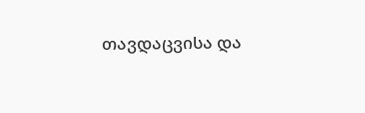თავდაცვისა და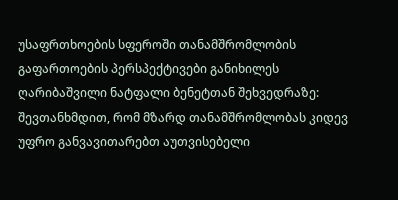უსაფრთხოების სფეროში თანამშრომლობის გაფართოების პერსპექტივები განიხილეს ღარიბაშვილი ნატფალი ბენეტთან შეხვედრაზე: შევთანხმდით, რომ მზარდ თანამშრომლობას კიდევ უფრო განვავითარებთ აუთვისებელი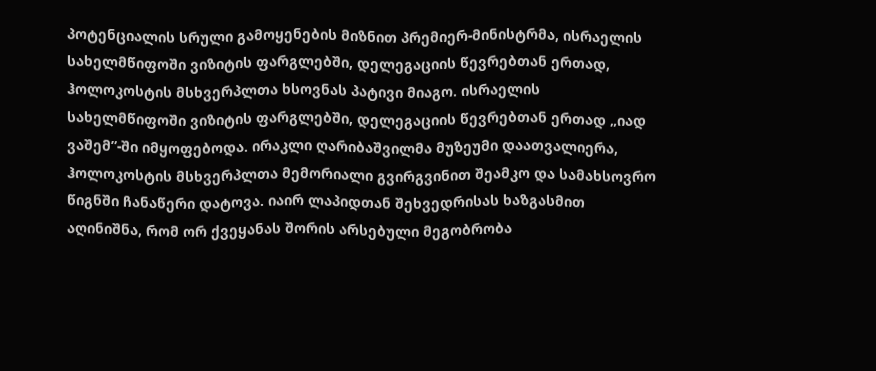პოტენციალის სრული გამოყენების მიზნით პრემიერ-მინისტრმა, ისრაელის სახელმწიფოში ვიზიტის ფარგლებში, დელეგაციის წევრებთან ერთად, ჰოლოკოსტის მსხვერპლთა ხსოვნას პატივი მიაგო. ისრაელის სახელმწიფოში ვიზიტის ფარგლებში, დელეგაციის წევრებთან ერთად „იად ვაშემ”-ში იმყოფებოდა. ირაკლი ღარიბაშვილმა მუზეუმი დაათვალიერა, ჰოლოკოსტის მსხვერპლთა მემორიალი გვირგვინით შეამკო და სამახსოვრო წიგნში ჩანაწერი დატოვა. იაირ ლაპიდთან შეხვედრისას ხაზგასმით აღინიშნა, რომ ორ ქვეყანას შორის არსებული მეგობრობა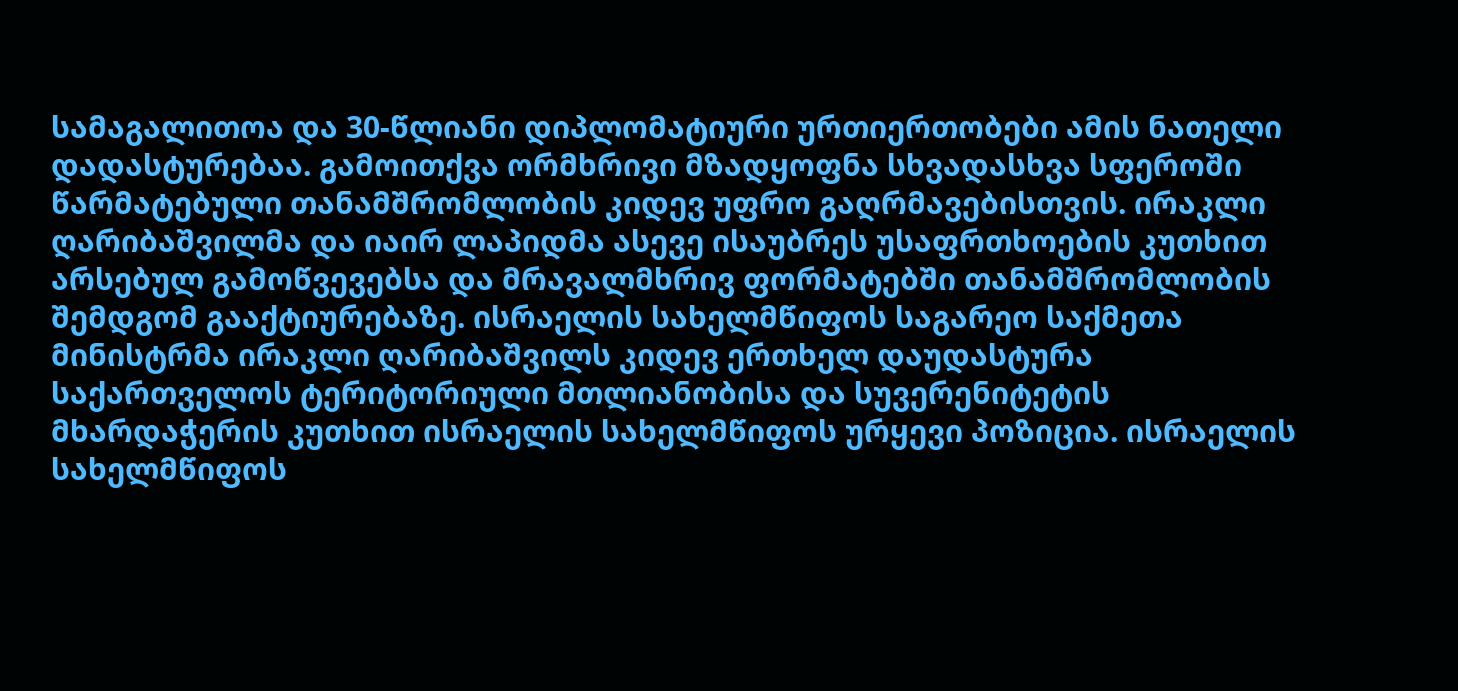სამაგალითოა და 30-წლიანი დიპლომატიური ურთიერთობები ამის ნათელი დადასტურებაა. გამოითქვა ორმხრივი მზადყოფნა სხვადასხვა სფეროში წარმატებული თანამშრომლობის კიდევ უფრო გაღრმავებისთვის. ირაკლი ღარიბაშვილმა და იაირ ლაპიდმა ასევე ისაუბრეს უსაფრთხოების კუთხით არსებულ გამოწვევებსა და მრავალმხრივ ფორმატებში თანამშრომლობის შემდგომ გააქტიურებაზე. ისრაელის სახელმწიფოს საგარეო საქმეთა მინისტრმა ირაკლი ღარიბაშვილს კიდევ ერთხელ დაუდასტურა საქართველოს ტერიტორიული მთლიანობისა და სუვერენიტეტის მხარდაჭერის კუთხით ისრაელის სახელმწიფოს ურყევი პოზიცია. ისრაელის სახელმწიფოს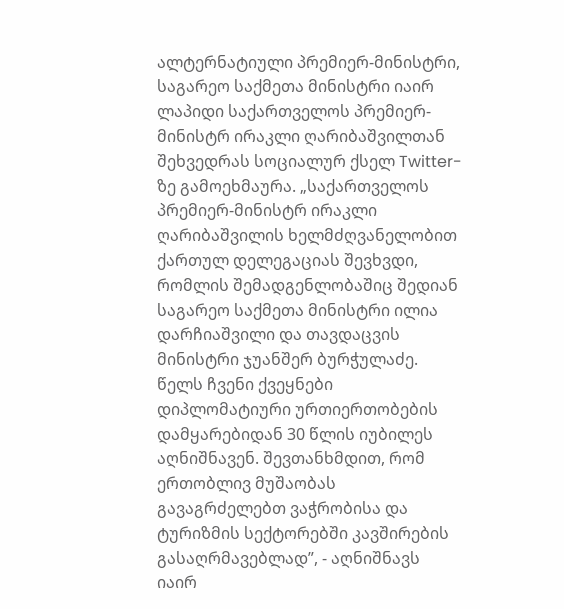ალტერნატიული პრემიერ-მინისტრი, საგარეო საქმეთა მინისტრი იაირ ლაპიდი საქართველოს პრემიერ-მინისტრ ირაკლი ღარიბაშვილთან შეხვედრას სოციალურ ქსელ Twitter-ზე გამოეხმაურა. „საქართველოს პრემიერ-მინისტრ ირაკლი ღარიბაშვილის ხელმძღვანელობით ქართულ დელეგაციას შევხვდი, რომლის შემადგენლობაშიც შედიან საგარეო საქმეთა მინისტრი ილია დარჩიაშვილი და თავდაცვის მინისტრი ჯუანშერ ბურჭულაძე. წელს ჩვენი ქვეყნები დიპლომატიური ურთიერთობების დამყარებიდან 30 წლის იუბილეს აღნიშნავენ. შევთანხმდით, რომ ერთობლივ მუშაობას გავაგრძელებთ ვაჭრობისა და ტურიზმის სექტორებში კავშირების გასაღრმავებლად”, - აღნიშნავს იაირ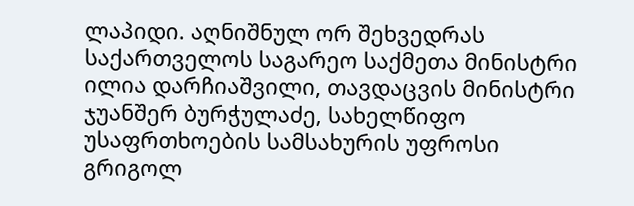ლაპიდი. აღნიშნულ ორ შეხვედრას საქართველოს საგარეო საქმეთა მინისტრი ილია დარჩიაშვილი, თავდაცვის მინისტრი ჯუანშერ ბურჭულაძე, სახელწიფო უსაფრთხოების სამსახურის უფროსი გრიგოლ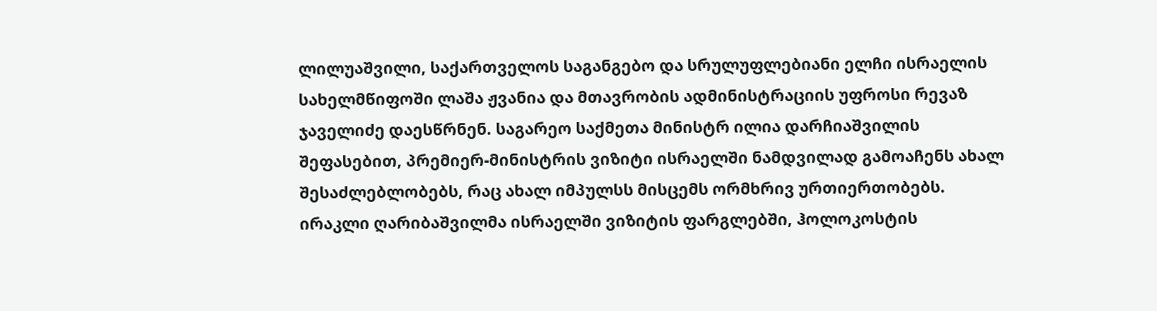ლილუაშვილი, საქართველოს საგანგებო და სრულუფლებიანი ელჩი ისრაელის სახელმწიფოში ლაშა ჟვანია და მთავრობის ადმინისტრაციის უფროსი რევაზ ჯაველიძე დაესწრნენ. საგარეო საქმეთა მინისტრ ილია დარჩიაშვილის შეფასებით, პრემიერ-მინისტრის ვიზიტი ისრაელში ნამდვილად გამოაჩენს ახალ შესაძლებლობებს, რაც ახალ იმპულსს მისცემს ორმხრივ ურთიერთობებს.
ირაკლი ღარიბაშვილმა ისრაელში ვიზიტის ფარგლებში, ჰოლოკოსტის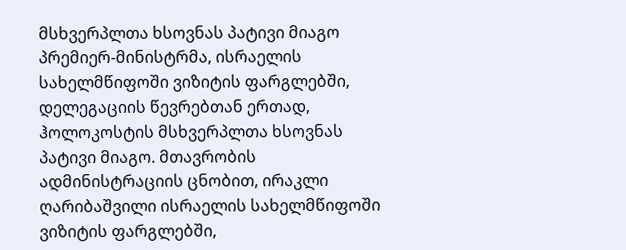მსხვერპლთა ხსოვნას პატივი მიაგო
პრემიერ-მინისტრმა, ისრაელის სახელმწიფოში ვიზიტის ფარგლებში, დელეგაციის წევრებთან ერთად, ჰოლოკოსტის მსხვერპლთა ხსოვნას პატივი მიაგო. მთავრობის ადმინისტრაციის ცნობით, ირაკლი ღარიბაშვილი ისრაელის სახელმწიფოში ვიზიტის ფარგლებში,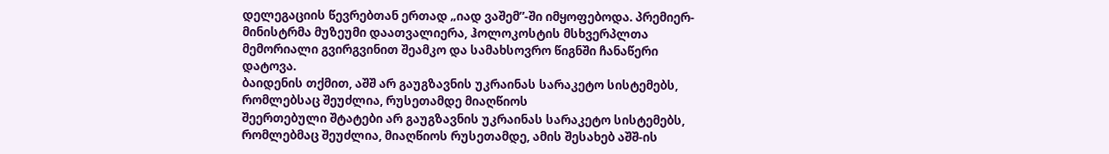დელეგაციის წევრებთან ერთად „იად ვაშემ”-ში იმყოფებოდა. პრემიერ-მინისტრმა მუზეუმი დაათვალიერა, ჰოლოკოსტის მსხვერპლთა მემორიალი გვირგვინით შეამკო და სამახსოვრო წიგნში ჩანაწერი დატოვა.
ბაიდენის თქმით, აშშ არ გაუგზავნის უკრაინას სარაკეტო სისტემებს, რომლებსაც შეუძლია, რუსეთამდე მიაღწიოს
შეერთებული შტატები არ გაუგზავნის უკრაინას სარაკეტო სისტემებს, რომლებმაც შეუძლია, მიაღწიოს რუსეთამდე, ამის შესახებ აშშ-ის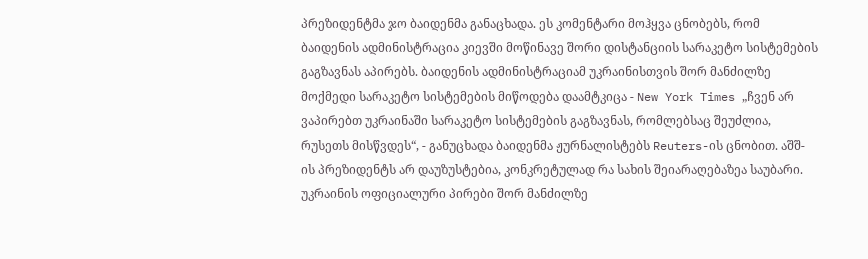პრეზიდენტმა ჯო ბაიდენმა განაცხადა. ეს კომენტარი მოჰყვა ცნობებს, რომ ბაიდენის ადმინისტრაცია კიევში მოწინავე შორი დისტანციის სარაკეტო სისტემების გაგზავნას აპირებს. ბაიდენის ადმინისტრაციამ უკრაინისთვის შორ მანძილზე მოქმედი სარაკეტო სისტემების მიწოდება დაამტკიცა - New York Times „ჩვენ არ ვაპირებთ უკრაინაში სარაკეტო სისტემების გაგზავნას, რომლებსაც შეუძლია, რუსეთს მისწვდეს“, - განუცხადა ბაიდენმა ჟურნალისტებს Reuters-ის ცნობით. აშშ-ის პრეზიდენტს არ დაუზუსტებია, კონკრეტულად რა სახის შეიარაღებაზეა საუბარი. უკრაინის ოფიციალური პირები შორ მანძილზე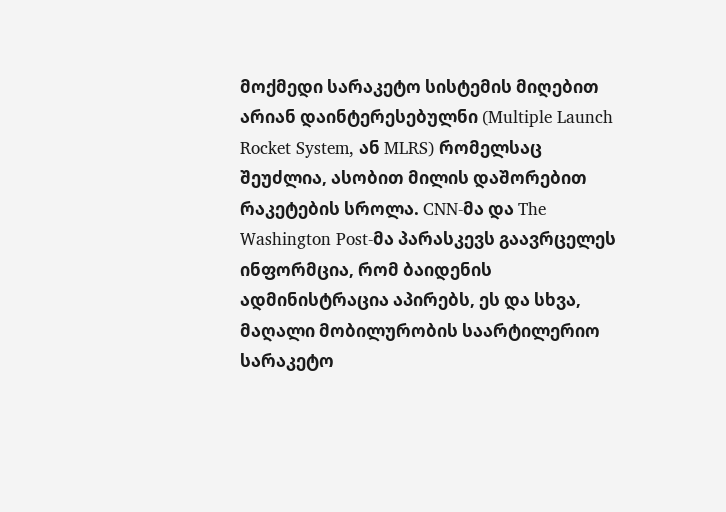მოქმედი სარაკეტო სისტემის მიღებით არიან დაინტერესებულნი (Multiple Launch Rocket System, ან MLRS) რომელსაც შეუძლია, ასობით მილის დაშორებით რაკეტების სროლა. CNN-მა და The Washington Post-მა პარასკევს გაავრცელეს ინფორმცია, რომ ბაიდენის ადმინისტრაცია აპირებს, ეს და სხვა, მაღალი მობილურობის საარტილერიო სარაკეტო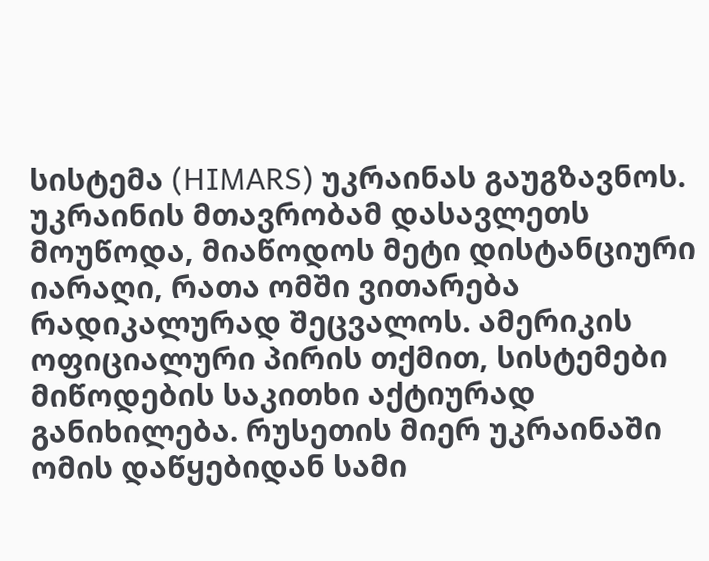სისტემა (HIMARS) უკრაინას გაუგზავნოს. უკრაინის მთავრობამ დასავლეთს მოუწოდა, მიაწოდოს მეტი დისტანციური იარაღი, რათა ომში ვითარება რადიკალურად შეცვალოს. ამერიკის ოფიციალური პირის თქმით, სისტემები მიწოდების საკითხი აქტიურად განიხილება. რუსეთის მიერ უკრაინაში ომის დაწყებიდან სამი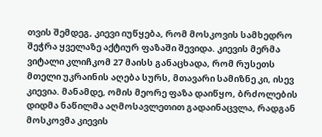თვის შემდეგ, კიევი იუწყება, რომ მოსკოვის სამხედრო შეჭრა ყველაზე აქტიურ ფაზაში შევიდა. კიევის მერმა ვიტალი კლიჩკომ 27 მაისს განაცხადა, რომ რუსეთს მთელი უკრაინის აღება სურს, მთავარი სამიზნე კი, ისევ კიევია. მანამდე, ომის მეორე ფაზა დაიწყო, ბრძოლების დიდმა ნაწილმა აღმოსავლეთით გადაინაცვლა, რადგან მოსკოვმა კიევის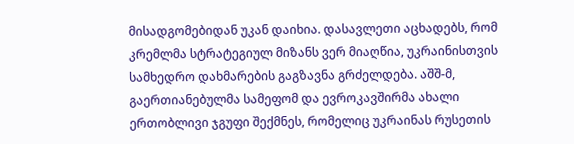მისადგომებიდან უკან დაიხია. დასავლეთი აცხადებს, რომ კრემლმა სტრატეგიულ მიზანს ვერ მიაღწია, უკრაინისთვის სამხედრო დახმარების გაგზავნა გრძელდება. აშშ-მ, გაერთიანებულმა სამეფომ და ევროკავშირმა ახალი ერთობლივი ჯგუფი შექმნეს, რომელიც უკრაინას რუსეთის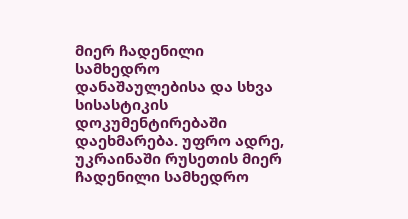მიერ ჩადენილი სამხედრო დანაშაულებისა და სხვა სისასტიკის დოკუმენტირებაში დაეხმარება. უფრო ადრე, უკრაინაში რუსეთის მიერ ჩადენილი სამხედრო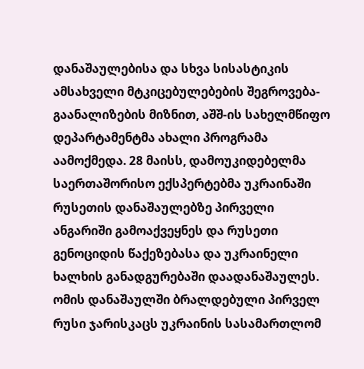დანაშაულებისა და სხვა სისასტიკის ამსახველი მტკიცებულებების შეგროვება-გაანალიზების მიზნით, აშშ-ის სახელმწიფო დეპარტამენტმა ახალი პროგრამა აამოქმედა. 28 მაისს, დამოუკიდებელმა საერთაშორისო ექსპერტებმა უკრაინაში რუსეთის დანაშაულებზე პირველი ანგარიში გამოაქვეყნეს და რუსეთი გენოციდის წაქეზებასა და უკრაინელი ხალხის განადგურებაში დაადანაშაულეს. ომის დანაშაულში ბრალდებული პირველ რუსი ჯარისკაცს უკრაინის სასამართლომ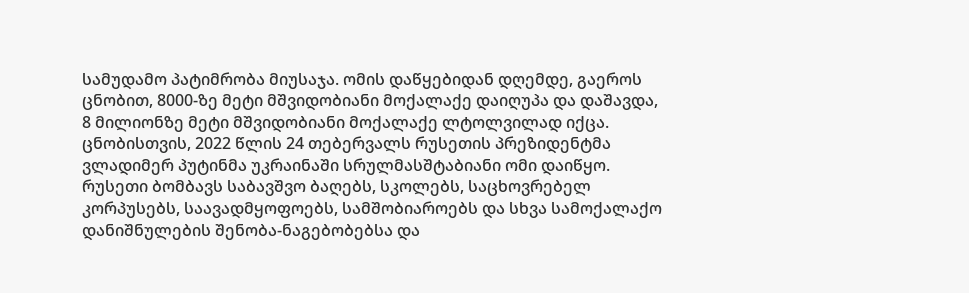სამუდამო პატიმრობა მიუსაჯა. ომის დაწყებიდან დღემდე, გაეროს ცნობით, 8000-ზე მეტი მშვიდობიანი მოქალაქე დაიღუპა და დაშავდა, 8 მილიონზე მეტი მშვიდობიანი მოქალაქე ლტოლვილად იქცა. ცნობისთვის, 2022 წლის 24 თებერვალს რუსეთის პრეზიდენტმა ვლადიმერ პუტინმა უკრაინაში სრულმასშტაბიანი ომი დაიწყო. რუსეთი ბომბავს საბავშვო ბაღებს, სკოლებს, საცხოვრებელ კორპუსებს, საავადმყოფოებს, სამშობიაროებს და სხვა სამოქალაქო დანიშნულების შენობა-ნაგებობებსა და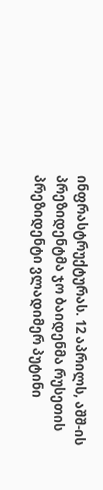ინფრასტრუქტურას. 12 აპრილს, აშშ-ის პრეზიდენტმა ჯო ბაიდენმა რუსეთის პრეზიდენტი ვლადიმერ პუტინი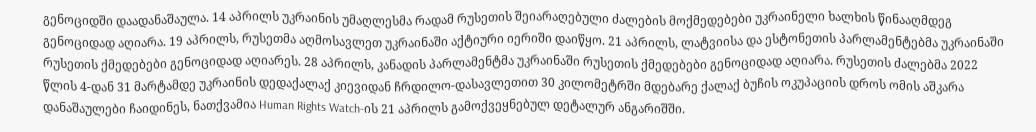გენოციდში დაადანაშაულა. 14 აპრილს უკრაინის უმაღლესმა რადამ რუსეთის შეიარაღებული ძალების მოქმედებები უკრაინელი ხალხის წინააღმდეგ გენოციდად აღიარა. 19 აპრილს, რუსეთმა აღმოსავლეთ უკრაინაში აქტიური იერიში დაიწყო. 21 აპრილს, ლატვიისა და ესტონეთის პარლამენტებმა უკრაინაში რუსეთის ქმედებები გენოციდად აღიარეს. 28 აპრილს, კანადის პარლამენტმა უკრაინაში რუსეთის ქმედებები გენოციდად აღიარა. რუსეთის ძალებმა 2022 წლის 4-დან 31 მარტამდე უკრაინის დედაქალაქ კიევიდან ჩრდილო-დასავლეთით 30 კილომეტრში მდებარე ქალაქ ბუჩის ოკუპაციის დროს ომის აშკარა დანაშაულები ჩაიდინეს, ნათქვამია Human Rights Watch-ის 21 აპრილს გამოქვეყნებულ დეტალურ ანგარიშში.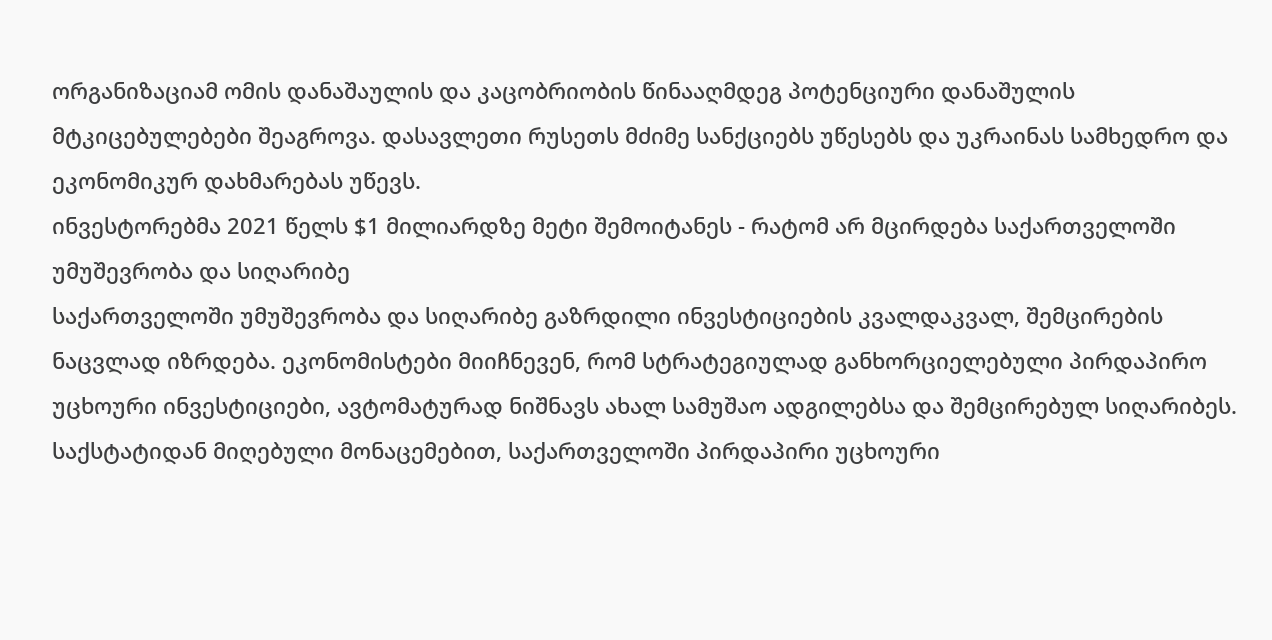ორგანიზაციამ ომის დანაშაულის და კაცობრიობის წინააღმდეგ პოტენციური დანაშულის მტკიცებულებები შეაგროვა. დასავლეთი რუსეთს მძიმე სანქციებს უწესებს და უკრაინას სამხედრო და ეკონომიკურ დახმარებას უწევს.
ინვესტორებმა 2021 წელს $1 მილიარდზე მეტი შემოიტანეს - რატომ არ მცირდება საქართველოში უმუშევრობა და სიღარიბე
საქართველოში უმუშევრობა და სიღარიბე გაზრდილი ინვესტიციების კვალდაკვალ, შემცირების ნაცვლად იზრდება. ეკონომისტები მიიჩნევენ, რომ სტრატეგიულად განხორციელებული პირდაპირო უცხოური ინვესტიციები, ავტომატურად ნიშნავს ახალ სამუშაო ადგილებსა და შემცირებულ სიღარიბეს. საქსტატიდან მიღებული მონაცემებით, საქართველოში პირდაპირი უცხოური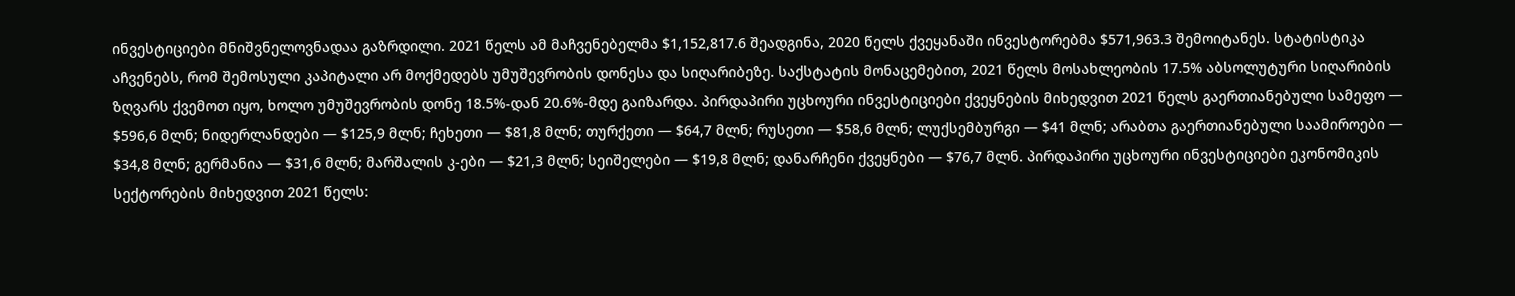ინვესტიციები მნიშვნელოვნადაა გაზრდილი. 2021 წელს ამ მაჩვენებელმა $1,152,817.6 შეადგინა, 2020 წელს ქვეყანაში ინვესტორებმა $571,963.3 შემოიტანეს. სტატისტიკა აჩვენებს, რომ შემოსული კაპიტალი არ მოქმედებს უმუშევრობის დონესა და სიღარიბეზე. საქსტატის მონაცემებით, 2021 წელს მოსახლეობის 17.5% აბსოლუტური სიღარიბის ზღვარს ქვემოთ იყო, ხოლო უმუშევრობის დონე 18.5%-დან 20.6%-მდე გაიზარდა. პირდაპირი უცხოური ინვესტიციები ქვეყნების მიხედვით 2021 წელს გაერთიანებული სამეფო — $596,6 მლნ; ნიდერლანდები — $125,9 მლნ; ჩეხეთი — $81,8 მლნ; თურქეთი — $64,7 მლნ; რუსეთი — $58,6 მლნ; ლუქსემბურგი — $41 მლნ; არაბთა გაერთიანებული საამიროები — $34,8 მლნ; გერმანია — $31,6 მლნ; მარშალის კ-ები — $21,3 მლნ; სეიშელები — $19,8 მლნ; დანარჩენი ქვეყნები — $76,7 მლნ. პირდაპირი უცხოური ინვესტიციები ეკონომიკის სექტორების მიხედვით 2021 წელს: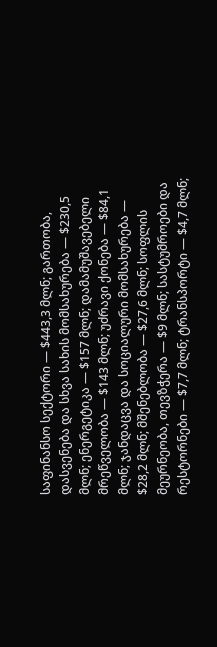საფინანსო სექტორი — $443,3 მლნ; გართობა, დასვენება და სხვა სახის მომსახურება — $230,5 მლნ; ენერგეტიკა — $157 მლნ; დამამუშავებელი მრეწველობა — $143 მლნ; უძრავი ქონება — $84,1 მლნ; ჯანდაცვა და სოციალური მომსახურება — $28,2 მლნ; მშენებლობა — $27,6 მლნ; სოფლის მეურნეობა, თევზჭერა — $9 მლნ; სასტუმროები და რესტორნები — $7,7 მლნ; ტრანსპორტი — $4,7 მლნ;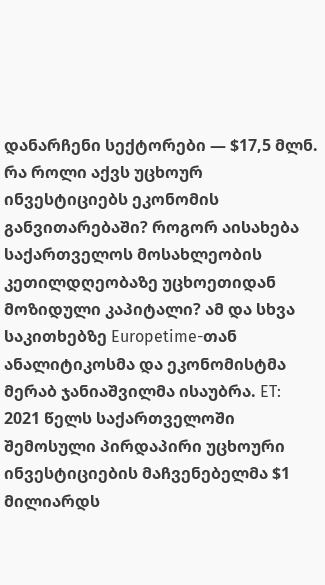დანარჩენი სექტორები — $17,5 მლნ. რა როლი აქვს უცხოურ ინვესტიციებს ეკონომის განვითარებაში? როგორ აისახება საქართველოს მოსახლეობის კეთილდღეობაზე უცხოეთიდან მოზიდული კაპიტალი? ამ და სხვა საკითხებზე Europetime-თან ანალიტიკოსმა და ეკონომისტმა მერაბ ჯანიაშვილმა ისაუბრა. ET: 2021 წელს საქართველოში შემოსული პირდაპირი უცხოური ინვესტიციების მაჩვენებელმა $1 მილიარდს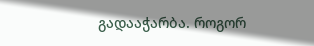გადააჭარბა. როგორ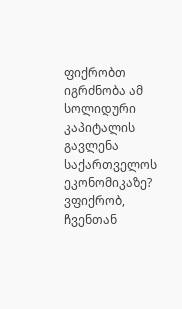ფიქრობთ იგრძნობა ამ სოლიდური კაპიტალის გავლენა საქართველოს ეკონომიკაზე? ვფიქრობ, ჩვენთან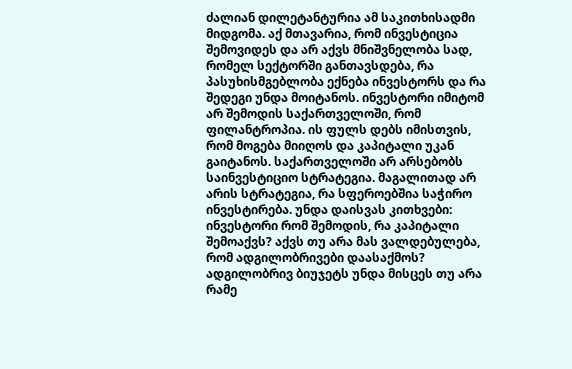ძალიან დილეტანტურია ამ საკითხისადმი მიდგომა. აქ მთავარია, რომ ინვესტიცია შემოვიდეს და არ აქვს მნიშვნელობა სად, რომელ სექტორში განთავსდება, რა პასუხისმგებლობა ექნება ინვესტორს და რა შედეგი უნდა მოიტანოს. ინვესტორი იმიტომ არ შემოდის საქართველოში, რომ ფილანტროპია. ის ფულს დებს იმისთვის, რომ მოგება მიიღოს და კაპიტალი უკან გაიტანოს. საქართველოში არ არსებობს საინვესტიციო სტრატეგია. მაგალითად არ არის სტრატეგია, რა სფეროებშია საჭირო ინვესტირება. უნდა დაისვას კითხვები: ინვესტორი რომ შემოდის, რა კაპიტალი შემოაქვს? აქვს თუ არა მას ვალდებულება, რომ ადგილობრივები დაასაქმოს? ადგილობრივ ბიუჯეტს უნდა მისცეს თუ არა რამე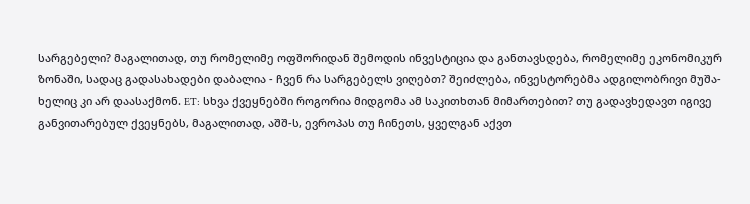სარგებელი? მაგალითად, თუ რომელიმე ოფშორიდან შემოდის ინვესტიცია და განთავსდება, რომელიმე ეკონომიკურ ზონაში, სადაც გადასახადები დაბალია - ჩვენ რა სარგებელს ვიღებთ? შეიძლება, ინვესტორებმა ადგილობრივი მუშა-ხელიც კი არ დაასაქმონ. ET: სხვა ქვეყნებში როგორია მიდგომა ამ საკითხთან მიმართებით? თუ გადავხედავთ იგივე განვითარებულ ქვეყნებს, მაგალითად, აშშ-ს, ევროპას თუ ჩინეთს, ყველგან აქვთ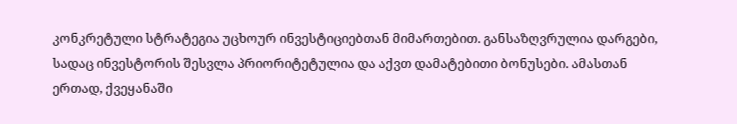კონკრეტული სტრატეგია უცხოურ ინვესტიციებთან მიმართებით. განსაზღვრულია დარგები, სადაც ინვესტორის შესვლა პრიორიტეტულია და აქვთ დამატებითი ბონუსები. ამასთან ერთად, ქვეყანაში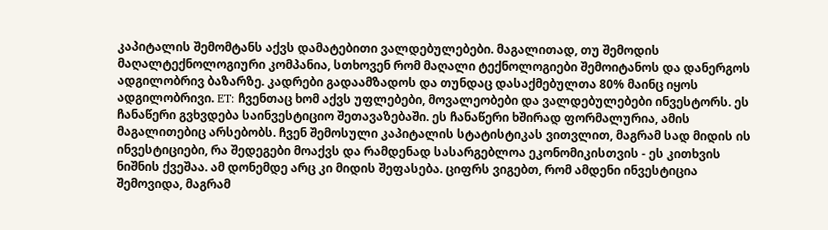კაპიტალის შემომტანს აქვს დამატებითი ვალდებულებები. მაგალითად, თუ შემოდის მაღალტექნოლოგიური კომპანია, სთხოვენ რომ მაღალი ტექნოლოგიები შემოიტანოს და დანერგოს ადგილობრივ ბაზარზე. კადრები გადაამზადოს და თუნდაც დასაქმებულთა 80% მაინც იყოს ადგილობრივი. ET: ჩვენთაც ხომ აქვს უფლებები, მოვალეობები და ვალდებულებები ინვესტორს. ეს ჩანაწერი გვხვდება საინვესტიციო შეთავაზებაში. ეს ჩანაწერი ხშირად ფორმალურია, ამის მაგალითებიც არსებობს. ჩვენ შემოსული კაპიტალის სტატისტიკას ვითვლით, მაგრამ სად მიდის ის ინვესტიციები, რა შედეგები მოაქვს და რამდენად სასარგებლოა ეკონომიკისთვის - ეს კითხვის ნიშნის ქვეშაა. ამ დონემდე არც კი მიდის შეფასება. ციფრს ვიგებთ, რომ ამდენი ინვესტიცია შემოვიდა, მაგრამ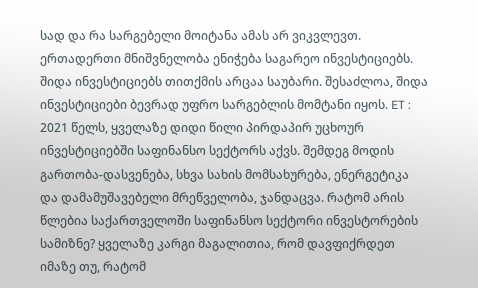სად და რა სარგებელი მოიტანა ამას არ ვიკვლევთ. ერთადერთი მნიშვნელობა ენიჭება საგარეო ინვესტიციებს. შიდა ინვესტიციებს თითქმის არცაა საუბარი. შესაძლოა, შიდა ინვესტიციები ბევრად უფრო სარგებლის მომტანი იყოს. ET : 2021 წელს, ყველაზე დიდი წილი პირდაპირ უცხოურ ინვესტიციებში საფინანსო სექტორს აქვს. შემდეგ მოდის გართობა-დასვენება, სხვა სახის მომსახურება, ენერგეტიკა და დამამუშავებელი მრეწველობა, ჯანდაცვა. რატომ არის წლებია საქართველოში საფინანსო სექტორი ინვესტორების სამიზნე? ყველაზე კარგი მაგალითია, რომ დავფიქრდეთ იმაზე თუ, რატომ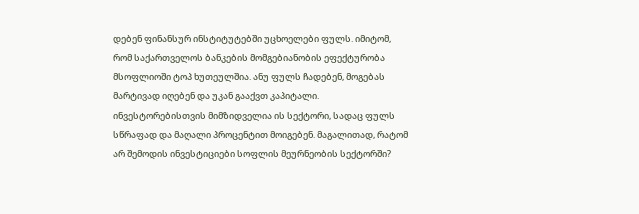დებენ ფინანსურ ინსტიტუტებში უცხოელები ფულს. იმიტომ, რომ საქართველოს ბანკების მომგებიანობის ეფექტურობა მსოფლიოში ტოპ ხუთეულშია. ანუ ფულს ჩადებენ, მოგებას მარტივად იღებენ და უკან გააქვთ კაპიტალი. ინვესტორებისთვის მიმზიდველია ის სექტორი, სადაც ფულს სწრაფად და მაღალი პროცენტით მოიგებენ. მაგალითად, რატომ არ შემოდის ინვესტიციები სოფლის მეურნეობის სექტორში?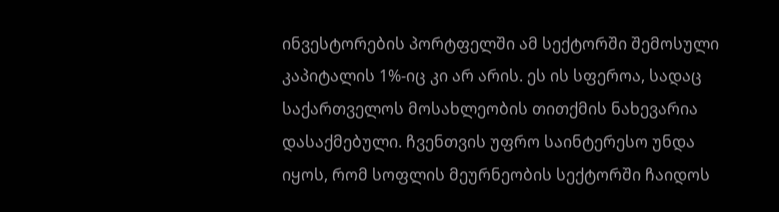ინვესტორების პორტფელში ამ სექტორში შემოსული კაპიტალის 1%-იც კი არ არის. ეს ის სფეროა, სადაც საქართველოს მოსახლეობის თითქმის ნახევარია დასაქმებული. ჩვენთვის უფრო საინტერესო უნდა იყოს, რომ სოფლის მეურნეობის სექტორში ჩაიდოს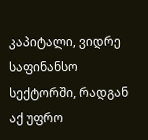კაპიტალი, ვიდრე საფინანსო სექტორში, რადგან აქ უფრო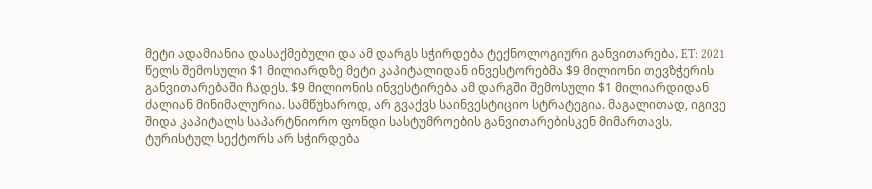მეტი ადამიანია დასაქმებული და ამ დარგს სჭირდება ტექნოლოგიური განვითარება. ET: 2021 წელს შემოსული $1 მილიარდზე მეტი კაპიტალიდან ინვესტორებმა $9 მილიონი თევზჭერის განვითარებაში ჩადეს. $9 მილიონის ინვესტირება ამ დარგში შემოსული $1 მილიარდიდან ძალიან მინიმალურია. სამწუხაროდ, არ გვაქვს საინვესტიციო სტრატეგია. მაგალითად, იგივე შიდა კაპიტალს საპარტნიორო ფონდი სასტუმროების განვითარებისკენ მიმართავს. ტურისტულ სექტორს არ სჭირდება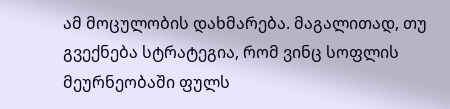ამ მოცულობის დახმარება. მაგალითად, თუ გვექნება სტრატეგია, რომ ვინც სოფლის მეურნეობაში ფულს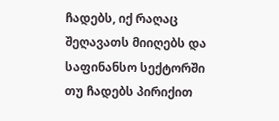ჩადებს, იქ რაღაც შეღავათს მიიღებს და საფინანსო სექტორში თუ ჩადებს პირიქით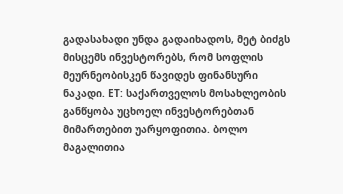გადასახადი უნდა გადაიხადოს, მეტ ბიძგს მისცემს ინვესტორებს, რომ სოფლის მეურნეობისკენ წავიდეს ფინანსური ნაკადი. ET: საქართველოს მოსახლეობის განწყობა უცხოელ ინვესტორებთან მიმართებით უარყოფითია. ბოლო მაგალითია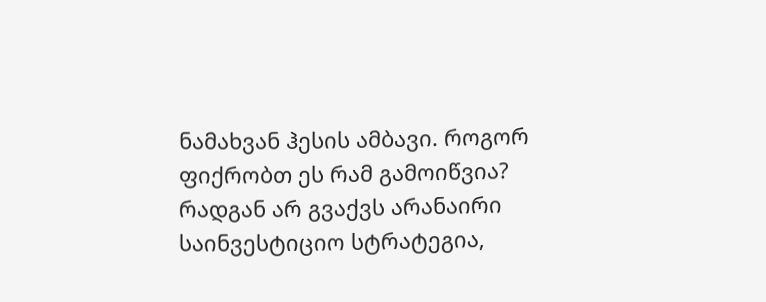ნამახვან ჰესის ამბავი. როგორ ფიქრობთ ეს რამ გამოიწვია? რადგან არ გვაქვს არანაირი საინვესტიციო სტრატეგია,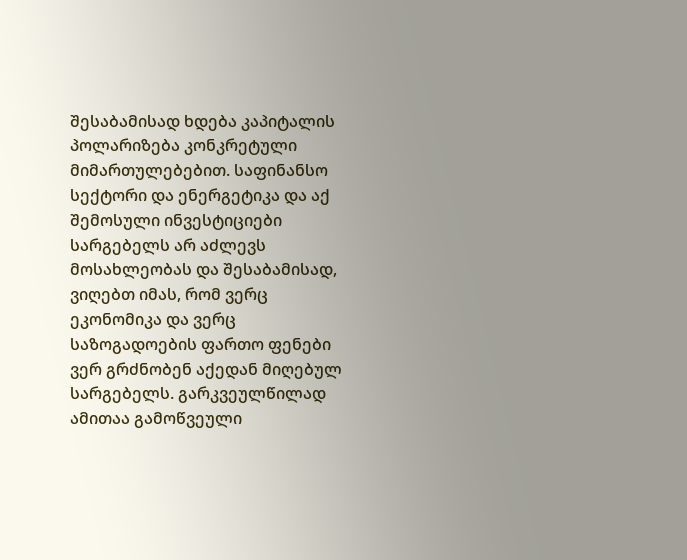შესაბამისად ხდება კაპიტალის პოლარიზება კონკრეტული მიმართულებებით. საფინანსო სექტორი და ენერგეტიკა და აქ შემოსული ინვესტიციები სარგებელს არ აძლევს მოსახლეობას და შესაბამისად, ვიღებთ იმას, რომ ვერც ეკონომიკა და ვერც საზოგადოების ფართო ფენები ვერ გრძნობენ აქედან მიღებულ სარგებელს. გარკვეულწილად ამითაა გამოწვეული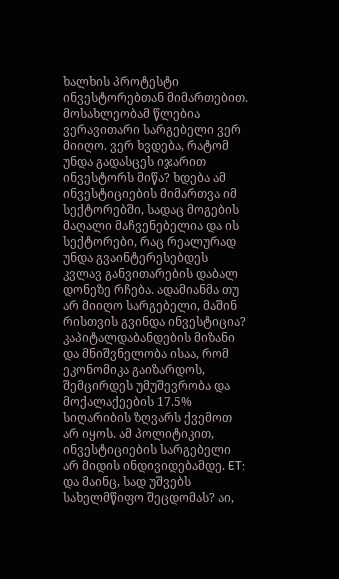ხალხის პროტესტი ინვესტორებთან მიმართებით. მოსახლეობამ წლებია ვერავითარი სარგებელი ვერ მიიღო. ვერ ხვდება, რატომ უნდა გადასცეს იჯარით ინვესტორს მიწა? ხდება ამ ინვესტიციების მიმართვა იმ სექტორებში, სადაც მოგების მაღალი მაჩვენებელია და ის სექტორები, რაც რეალურად უნდა გვაინტერესებდეს კვლავ განვითარების დაბალ დონეზე რჩება. ადამიანმა თუ არ მიიღო სარგებელი, მაშინ რისთვის გვინდა ინვესტიცია? კაპიტალდაბანდების მიზანი და მნიშვნელობა ისაა, რომ ეკონომიკა გაიზარდოს, შემცირდეს უმუშევრობა და მოქალაქეების 17.5% სიღარიბის ზღვარს ქვემოთ არ იყოს. ამ პოლიტიკით, ინვესტიციების სარგებელი არ მიდის ინდივიდებამდე. ET: და მაინც, სად უშვებს სახელმწიფო შეცდომას? აი,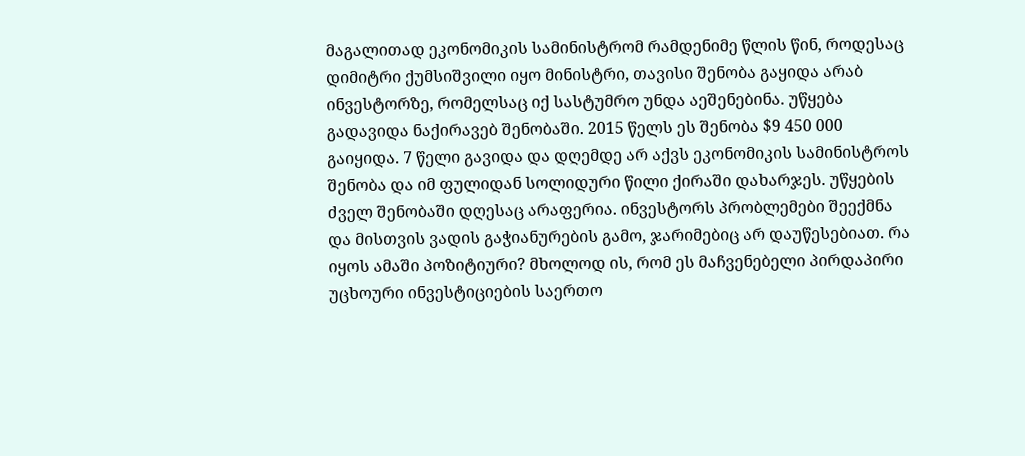მაგალითად ეკონომიკის სამინისტრომ რამდენიმე წლის წინ, როდესაც დიმიტრი ქუმსიშვილი იყო მინისტრი, თავისი შენობა გაყიდა არაბ ინვესტორზე, რომელსაც იქ სასტუმრო უნდა აეშენებინა. უწყება გადავიდა ნაქირავებ შენობაში. 2015 წელს ეს შენობა $9 450 000 გაიყიდა. 7 წელი გავიდა და დღემდე არ აქვს ეკონომიკის სამინისტროს შენობა და იმ ფულიდან სოლიდური წილი ქირაში დახარჯეს. უწყების ძველ შენობაში დღესაც არაფერია. ინვესტორს პრობლემები შეექმნა და მისთვის ვადის გაჭიანურების გამო, ჯარიმებიც არ დაუწესებიათ. რა იყოს ამაში პოზიტიური? მხოლოდ ის, რომ ეს მაჩვენებელი პირდაპირი უცხოური ინვესტიციების საერთო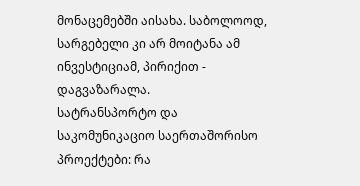მონაცემებში აისახა. საბოლოოდ, სარგებელი კი არ მოიტანა ამ ინვესტიციამ, პირიქით - დაგვაზარალა.
სატრანსპორტო და საკომუნიკაციო საერთაშორისო პროექტები: რა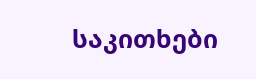საკითხები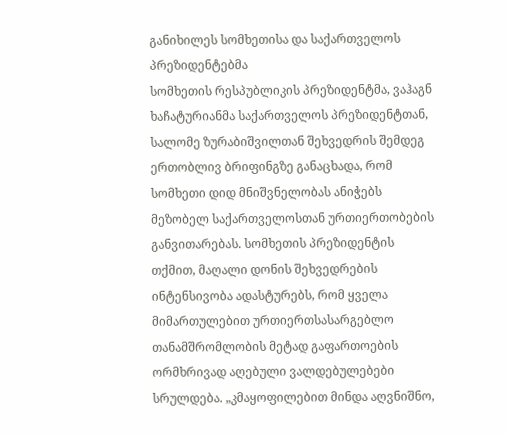განიხილეს სომხეთისა და საქართველოს პრეზიდენტებმა
სომხეთის რესპუბლიკის პრეზიდენტმა, ვაჰაგნ ხაჩატურიანმა საქართველოს პრეზიდენტთან, სალომე ზურაბიშვილთან შეხვედრის შემდეგ ერთობლივ ბრიფინგზე განაცხადა, რომ სომხეთი დიდ მნიშვნელობას ანიჭებს მეზობელ საქართველოსთან ურთიერთობების განვითარებას. სომხეთის პრეზიდენტის თქმით, მაღალი დონის შეხვედრების ინტენსივობა ადასტურებს, რომ ყველა მიმართულებით ურთიერთსასარგებლო თანამშრომლობის მეტად გაფართოების ორმხრივად აღებული ვალდებულებები სრულდება. „კმაყოფილებით მინდა აღვნიშნო,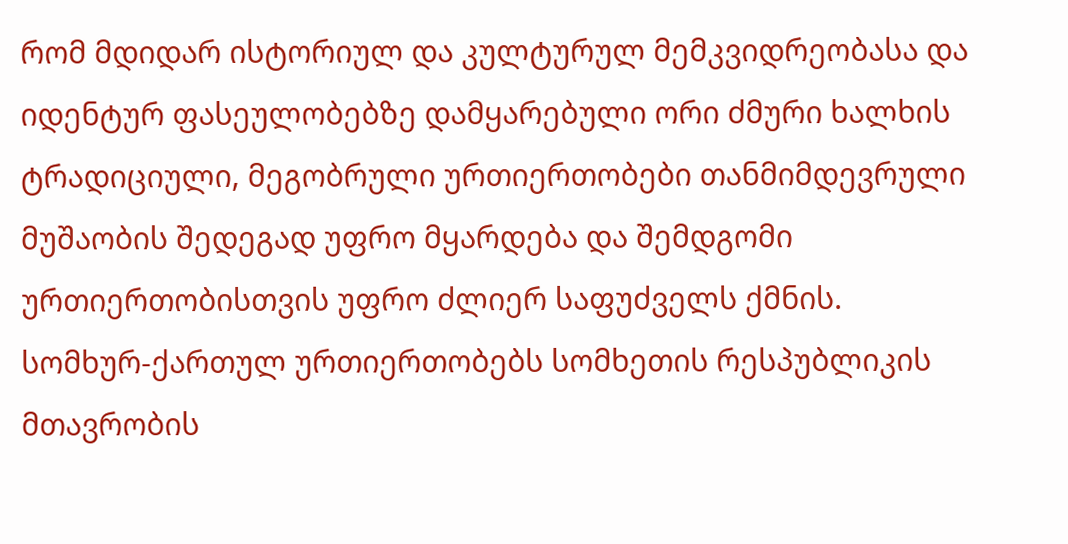რომ მდიდარ ისტორიულ და კულტურულ მემკვიდრეობასა და იდენტურ ფასეულობებზე დამყარებული ორი ძმური ხალხის ტრადიციული, მეგობრული ურთიერთობები თანმიმდევრული მუშაობის შედეგად უფრო მყარდება და შემდგომი ურთიერთობისთვის უფრო ძლიერ საფუძველს ქმნის. სომხურ-ქართულ ურთიერთობებს სომხეთის რესპუბლიკის მთავრობის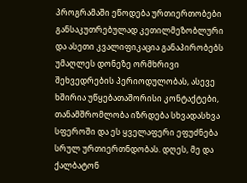პროგრამაში ეწოდება ურთიერთობები განსაკუთრებულად კეთილმეზობლური და ასეთი კვალიფიკაცია განაპირობებს უმაღლეს დონეზე ორმხრივი შეხვედრების პერიოდულობას, ასევე ხშირია უწყებათაშორისი კონტაქტები, თანამშრომლობა იზრდება სხვადასხვა სფეროში და ეს ყველაფერი ეფუძნება სრულ ურთიერთნდობას. დღეს, მე და ქალბატონ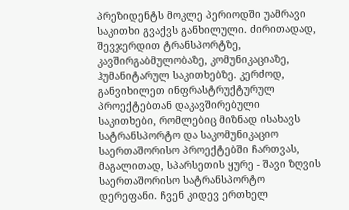პრეზიდენტს მოკლე პერიოდში უამრავი საკითხი გვაქვს განხილული. ძირითადად, შევჯერდით ტრანსპორტზე, კავშირგაბმულობაზე, კომუნიკაციაზე, ჰუმანიტარულ საკითხებზე. კერძოდ, განვიხილეთ ინფრასტრუქტურულ პროექტებთან დაკავშირებული საკითხები, რომლებიც მიზნად ისახავს სატრანსპორტო და საკომუნიკაციო საერთაშორისო პროექტებში ჩართვას, მაგალითად, სპარსეთის ყურე - შავი ზღვის საერთაშორისო სატრანსპორტო დერეფანი. ჩვენ კიდევ ერთხელ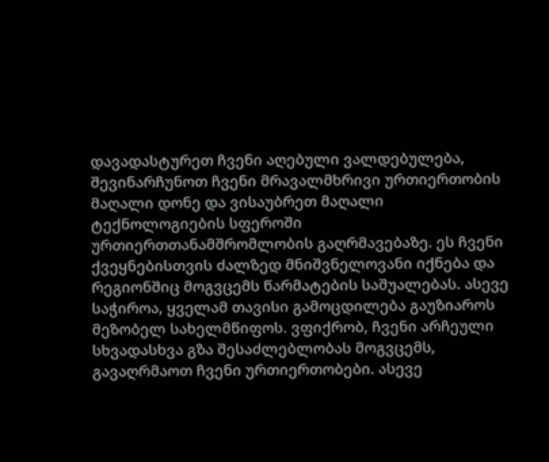დავადასტურეთ ჩვენი აღებული ვალდებულება, შევინარჩუნოთ ჩვენი მრავალმხრივი ურთიერთობის მაღალი დონე და ვისაუბრეთ მაღალი ტექნოლოგიების სფეროში ურთიერთთანამშრომლობის გაღრმავებაზე. ეს ჩვენი ქვეყნებისთვის ძალზედ მნიშვნელოვანი იქნება და რეგიონშიც მოგვცემს წარმატების საშუალებას. ასევე საჭიროა, ყველამ თავისი გამოცდილება გაუზიაროს მეზობელ სახელმწიფოს. ვფიქრობ, ჩვენი არჩეული სხვადასხვა გზა შესაძლებლობას მოგვცემს, გავაღრმაოთ ჩვენი ურთიერთობები. ასევე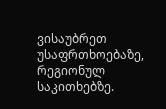ვისაუბრეთ უსაფრთხოებაზე, რეგიონულ საკითხებზე.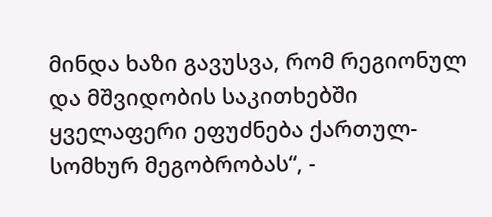მინდა ხაზი გავუსვა, რომ რეგიონულ და მშვიდობის საკითხებში ყველაფერი ეფუძნება ქართულ-სომხურ მეგობრობას“, -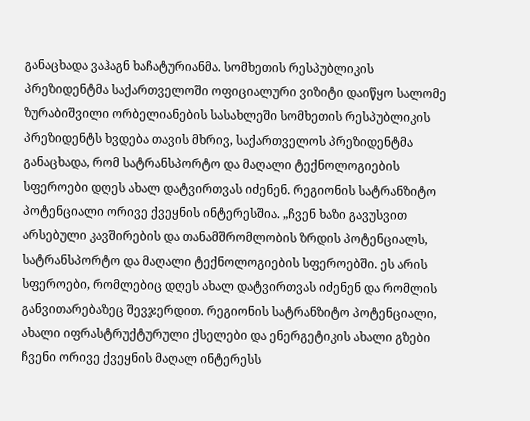განაცხადა ვაჰაგნ ხაჩატურიანმა. სომხეთის რესპუბლიკის პრეზიდენტმა საქართველოში ოფიციალური ვიზიტი დაიწყო სალომე ზურაბიშვილი ორბელიანების სასახლეში სომხეთის რესპუბლიკის პრეზიდენტს ხვდება თავის მხრივ, საქართველოს პრეზიდენტმა განაცხადა, რომ სატრანსპორტო და მაღალი ტექნოლოგიების სფეროები დღეს ახალ დატვირთვას იძენენ. რეგიონის სატრანზიტო პოტენციალი ორივე ქვეყნის ინტერესშია. „ჩვენ ხაზი გავუსვით არსებული კავშირების და თანამშრომლობის ზრდის პოტენციალს, სატრანსპორტო და მაღალი ტექნოლოგიების სფეროებში. ეს არის სფეროები, რომლებიც დღეს ახალ დატვირთვას იძენენ და რომლის განვითარებაზეც შევჯერდით. რეგიონის სატრანზიტო პოტენციალი, ახალი იფრასტრუქტურული ქსელები და ენერგეტიკის ახალი გზები ჩვენი ორივე ქვეყნის მაღალ ინტერესს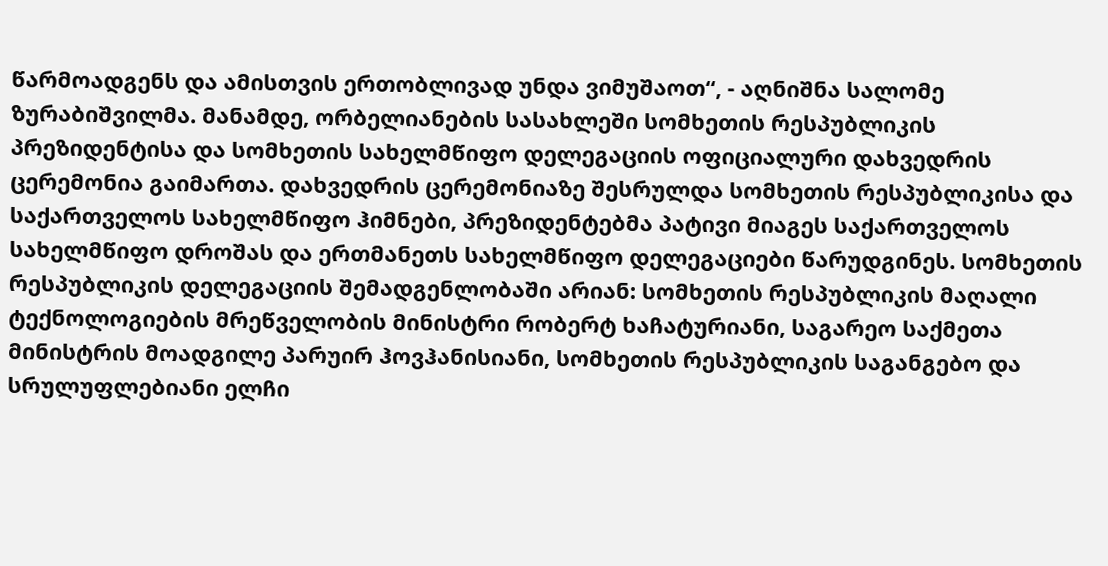წარმოადგენს და ამისთვის ერთობლივად უნდა ვიმუშაოთ“, - აღნიშნა სალომე ზურაბიშვილმა. მანამდე, ორბელიანების სასახლეში სომხეთის რესპუბლიკის პრეზიდენტისა და სომხეთის სახელმწიფო დელეგაციის ოფიციალური დახვედრის ცერემონია გაიმართა. დახვედრის ცერემონიაზე შესრულდა სომხეთის რესპუბლიკისა და საქართველოს სახელმწიფო ჰიმნები, პრეზიდენტებმა პატივი მიაგეს საქართველოს სახელმწიფო დროშას და ერთმანეთს სახელმწიფო დელეგაციები წარუდგინეს. სომხეთის რესპუბლიკის დელეგაციის შემადგენლობაში არიან: სომხეთის რესპუბლიკის მაღალი ტექნოლოგიების მრეწველობის მინისტრი რობერტ ხაჩატურიანი, საგარეო საქმეთა მინისტრის მოადგილე პარუირ ჰოვჰანისიანი, სომხეთის რესპუბლიკის საგანგებო და სრულუფლებიანი ელჩი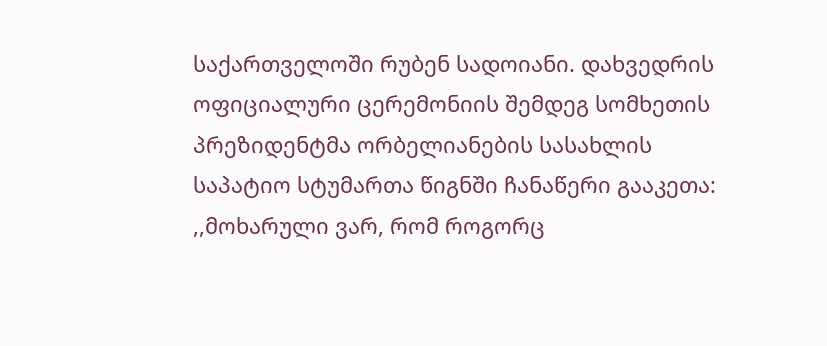საქართველოში რუბენ სადოიანი. დახვედრის ოფიციალური ცერემონიის შემდეგ სომხეთის პრეზიდენტმა ორბელიანების სასახლის საპატიო სტუმართა წიგნში ჩანაწერი გააკეთა: ,,მოხარული ვარ, რომ როგორც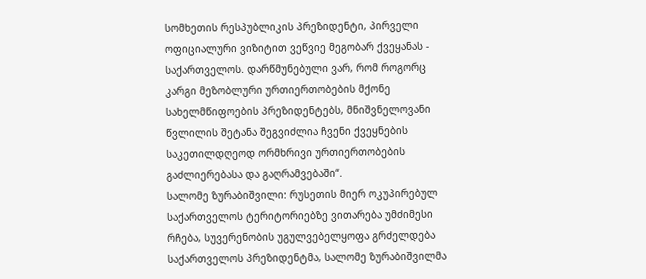სომხეთის რესპუბლიკის პრეზიდენტი, პირველი ოფიციალური ვიზიტით ვეწვიე მეგობარ ქვეყანას - საქართველოს. დარწმუნებული ვარ, რომ როგორც კარგი მეზობლური ურთიერთობების მქონე სახელმწიფოების პრეზიდენტებს, მნიშვნელოვანი წვლილის შეტანა შეგვიძლია ჩვენი ქვეყნების საკეთილდღეოდ ორმხრივი ურთიერთობების გაძლიერებასა და გაღრამვებაში“.
სალომე ზურაბიშვილი: რუსეთის მიერ ოკუპირებულ საქართველოს ტერიტორიებზე ვითარება უმძიმესი რჩება, სუვერენობის უგულვებელყოფა გრძელდება
საქართველოს პრეზიდენტმა, სალომე ზურაბიშვილმა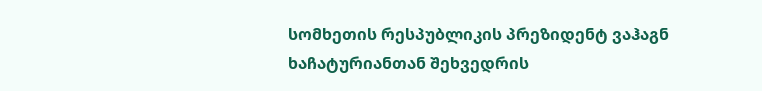სომხეთის რესპუბლიკის პრეზიდენტ ვაჰაგნ ხაჩატურიანთან შეხვედრის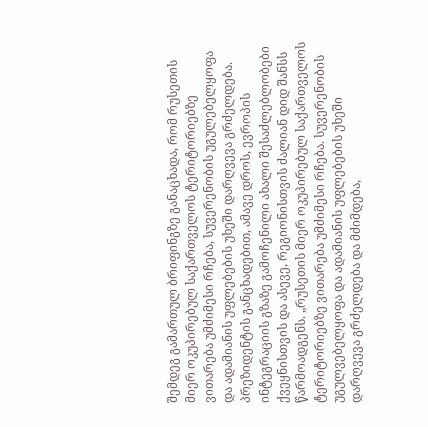შემდეგ გამართულ ბრიფინგზე განაცხადა, რომ რუსეთის მიერ ოკუპირებულ საქართველოს ტერიტორიებზე ვითარება უმძიმესი რჩება, სუვერენობის უგულებელყოფა და ადამიანის უფლებების უხეში დარღვევა გრძელდება. პრეზიდენტის განცხადებით, ამავე დროს, ევროპის ინტეგრაციის გზაზე გამოჩენილი ახალი შესაძლებლობები ქვეყნისთვის და ასევე, რეგიონისთვის ძალიან დიდ შანსს წარმოადგენს. „რუსეთის მიერ ოკუპირებულ საქართველოს ტერიტორიებზე ვითარება უმძიმესი რჩება. სუვერენობის უგულვებელყოფა და ადამიანის უფლებების უხეში დარღვევა გრძელდება და მძიმდება,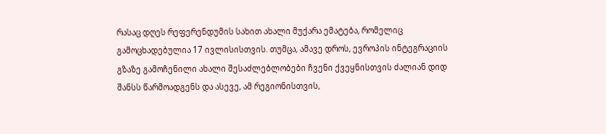რასაც დღეს რეფერენდუმის სახით ახალი მუქარა ემატება, რომელიც გამოცხადებულია 17 ივლისისთვის. თუმცა, ამავე დროს, ევროპის ინტეგრაციის გზაზე გამოჩენილი ახალი შესაძლებლობები ჩვენი ქვეყნისთვის ძალიან დიდ შანსს წარმოადგენს და ასევე, ამ რეგიონისთვის,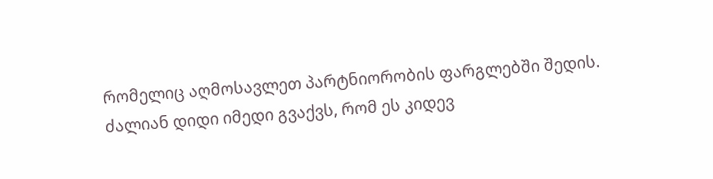რომელიც აღმოსავლეთ პარტნიორობის ფარგლებში შედის. ძალიან დიდი იმედი გვაქვს, რომ ეს კიდევ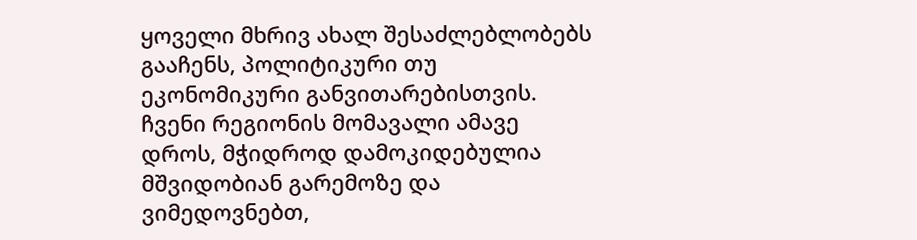ყოველი მხრივ ახალ შესაძლებლობებს გააჩენს, პოლიტიკური თუ ეკონომიკური განვითარებისთვის. ჩვენი რეგიონის მომავალი ამავე დროს, მჭიდროდ დამოკიდებულია მშვიდობიან გარემოზე და ვიმედოვნებთ,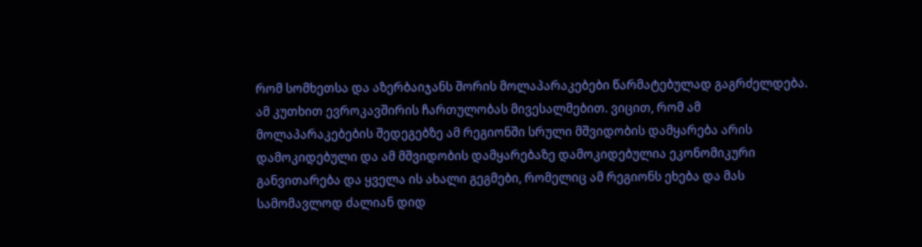რომ სომხეთსა და აზერბაიჯანს შორის მოლაპარაკებები წარმატებულად გაგრძელდება. ამ კუთხით ევროკავშირის ჩართულობას მივესალმებით. ვიცით, რომ ამ მოლაპარაკებების შედეგებზე ამ რეგიონში სრული მშვიდობის დამყარება არის დამოკიდებული და ამ მშვიდობის დამყარებაზე დამოკიდებულია ეკონომიკური განვითარება და ყველა ის ახალი გეგმები, რომელიც ამ რეგიონს ეხება და მას სამომავლოდ ძალიან დიდ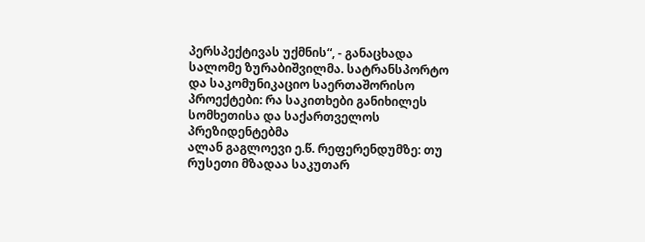პერსპექტივას უქმნის“, - განაცხადა სალომე ზურაბიშვილმა. სატრანსპორტო და საკომუნიკაციო საერთაშორისო პროექტები: რა საკითხები განიხილეს სომხეთისა და საქართველოს პრეზიდენტებმა
ალან გაგლოევი ე.წ. რეფერენდუმზე: თუ რუსეთი მზადაა საკუთარ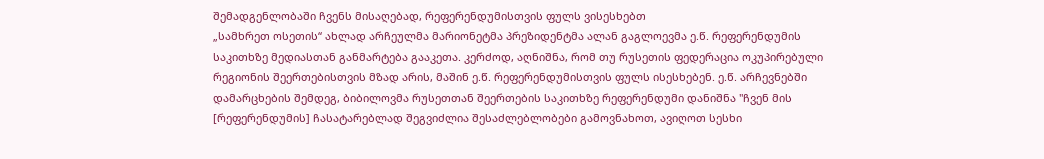შემადგენლობაში ჩვენს მისაღებად, რეფერენდუმისთვის ფულს ვისესხებთ
„სამხრეთ ოსეთის“ ახლად არჩეულმა მარიონეტმა პრეზიდენტმა ალან გაგლოევმა ე.წ. რეფერენდუმის საკითხზე მედიასთან განმარტება გააკეთა. კერძოდ, აღნიშნა, რომ თუ რუსეთის ფედერაცია ოკუპირებული რეგიონის შეერთებისთვის მზად არის, მაშინ ე.წ. რეფერენდუმისთვის ფულს ისესხებენ. ე.წ. არჩევნებში დამარცხების შემდეგ, ბიბილოვმა რუსეთთან შეერთების საკითხზე რეფერენდუმი დანიშნა "ჩვენ მის [რეფერენდუმის] ჩასატარებლად შეგვიძლია შესაძლებლობები გამოვნახოთ, ავიღოთ სესხი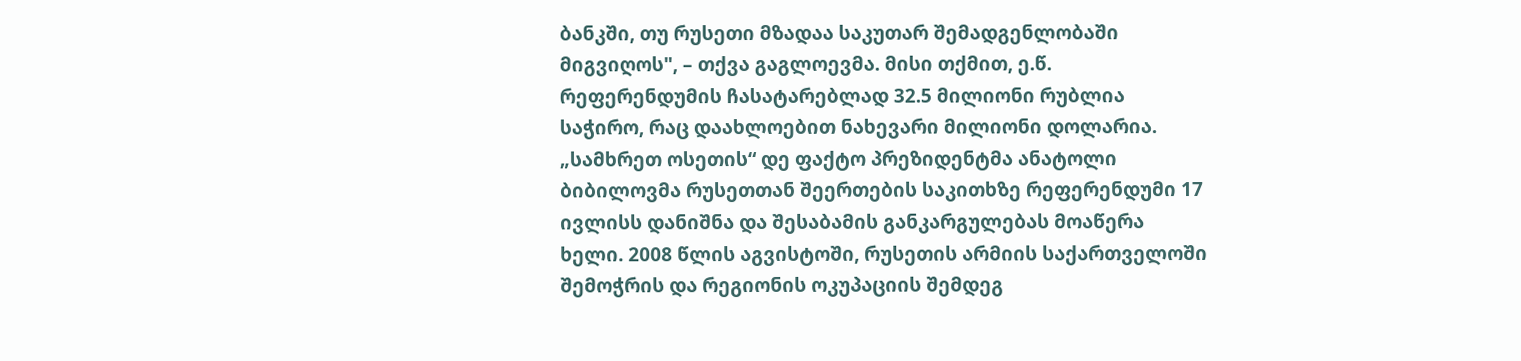ბანკში, თუ რუსეთი მზადაა საკუთარ შემადგენლობაში მიგვიღოს", – თქვა გაგლოევმა. მისი თქმით, ე.წ. რეფერენდუმის ჩასატარებლად 32.5 მილიონი რუბლია საჭირო, რაც დაახლოებით ნახევარი მილიონი დოლარია. „სამხრეთ ოსეთის“ დე ფაქტო პრეზიდენტმა ანატოლი ბიბილოვმა რუსეთთან შეერთების საკითხზე რეფერენდუმი 17 ივლისს დანიშნა და შესაბამის განკარგულებას მოაწერა ხელი. 2008 წლის აგვისტოში, რუსეთის არმიის საქართველოში შემოჭრის და რეგიონის ოკუპაციის შემდეგ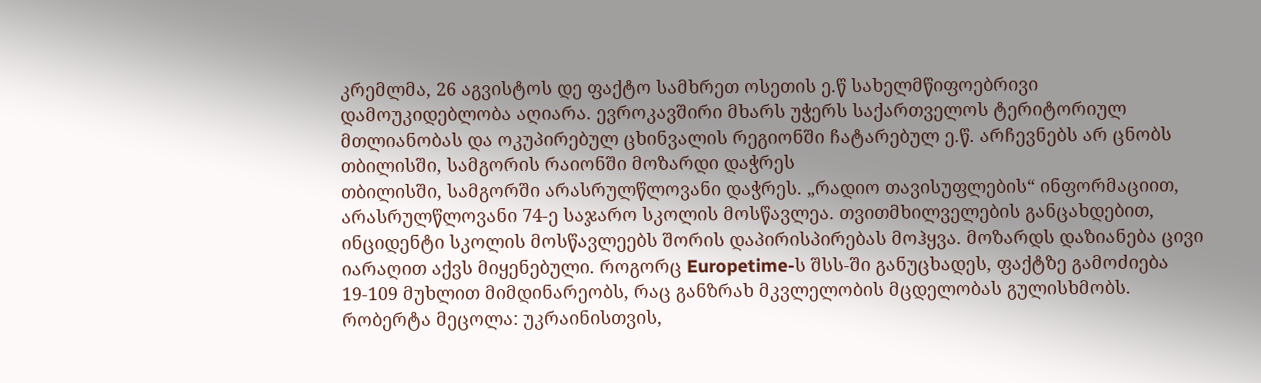კრემლმა, 26 აგვისტოს დე ფაქტო სამხრეთ ოსეთის ე.წ სახელმწიფოებრივი დამოუკიდებლობა აღიარა. ევროკავშირი მხარს უჭერს საქართველოს ტერიტორიულ მთლიანობას და ოკუპირებულ ცხინვალის რეგიონში ჩატარებულ ე.წ. არჩევნებს არ ცნობს
თბილისში, სამგორის რაიონში მოზარდი დაჭრეს
თბილისში, სამგორში არასრულწლოვანი დაჭრეს. „რადიო თავისუფლების“ ინფორმაციით, არასრულწლოვანი 74-ე საჯარო სკოლის მოსწავლეა. თვითმხილველების განცახდებით, ინციდენტი სკოლის მოსწავლეებს შორის დაპირისპირებას მოჰყვა. მოზარდს დაზიანება ცივი იარაღით აქვს მიყენებული. როგორც Europetime-ს შსს-ში განუცხადეს, ფაქტზე გამოძიება 19-109 მუხლით მიმდინარეობს, რაც განზრახ მკვლელობის მცდელობას გულისხმობს.
რობერტა მეცოლა: უკრაინისთვის,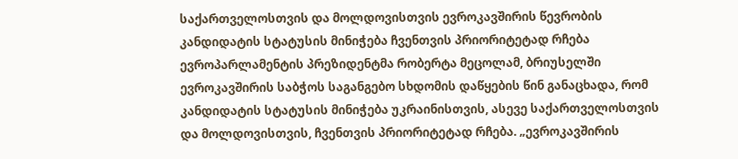საქართველოსთვის და მოლდოვისთვის ევროკავშირის წევრობის კანდიდატის სტატუსის მინიჭება ჩვენთვის პრიორიტეტად რჩება
ევროპარლამენტის პრეზიდენტმა რობერტა მეცოლამ, ბრიუსელში ევროკავშირის საბჭოს საგანგებო სხდომის დაწყების წინ განაცხადა, რომ კანდიდატის სტატუსის მინიჭება უკრაინისთვის, ასევე საქართველოსთვის და მოლდოვისთვის, ჩვენთვის პრიორიტეტად რჩება. „ევროკავშირის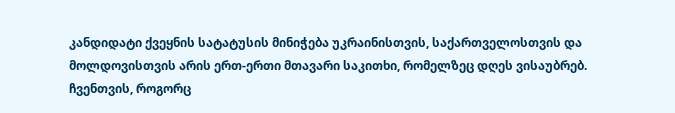კანდიდატი ქვეყნის სატატუსის მინიჭება უკრაინისთვის, საქართველოსთვის და მოლდოვისთვის არის ერთ-ერთი მთავარი საკითხი, რომელზეც დღეს ვისაუბრებ. ჩვენთვის, როგორც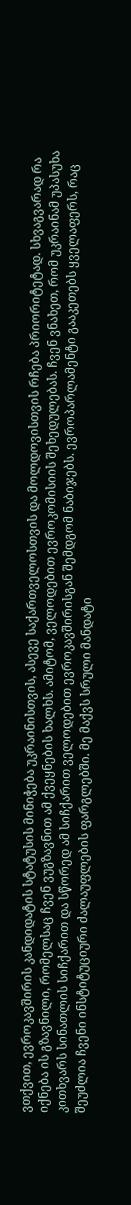ვთქვით, ევროკავშირის კანდიდატის სტატუსის მინიჭება უკრაინისთვის, ასევე საქართველოსთვის და მოლდოვისთვის რჩება პრიორიტეტად. სხვაგვარად რა იქნება ის გზავნილი, რომელსაც ჩვენ ვუგზავნით ამ ქვეყნების ხალხს. ამიტომ, ველოდებით ევროკომისიის შეხედულებას. ჩვენ ვნახეთ, რომ უკრაინამ უპასუხა კითხვარს სინათლის სიჩქარით და სწორედ ამ სიჩქარით ველოდებით ევროკავშირისგან შემდგომ ნაბიჯებს. ევროპარლამენტი გააკეთებს ყველაფერს, რაც შეუძლია ჩვენი ინსტიტუციური ძალაუფლების ფარგლებში. მე მაქვს სრული მანდატი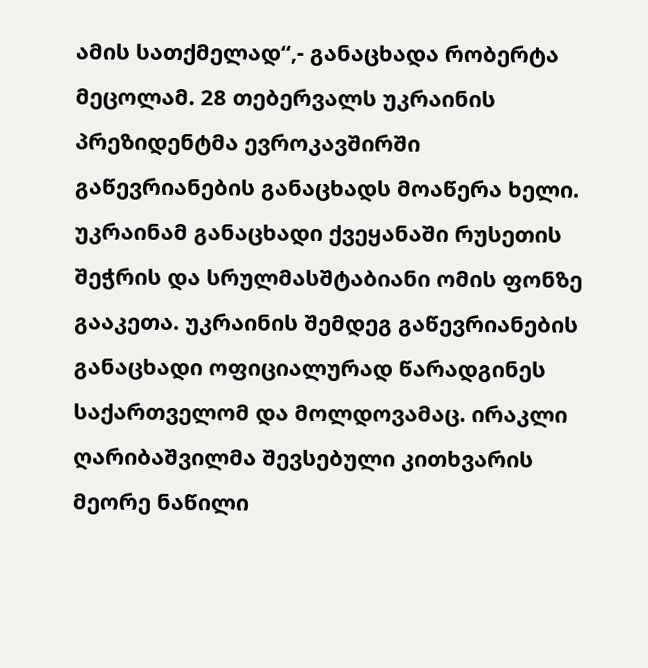ამის სათქმელად“,- განაცხადა რობერტა მეცოლამ. 28 თებერვალს უკრაინის პრეზიდენტმა ევროკავშირში გაწევრიანების განაცხადს მოაწერა ხელი. უკრაინამ განაცხადი ქვეყანაში რუსეთის შეჭრის და სრულმასშტაბიანი ომის ფონზე გააკეთა. უკრაინის შემდეგ გაწევრიანების განაცხადი ოფიციალურად წარადგინეს საქართველომ და მოლდოვამაც. ირაკლი ღარიბაშვილმა შევსებული კითხვარის მეორე ნაწილი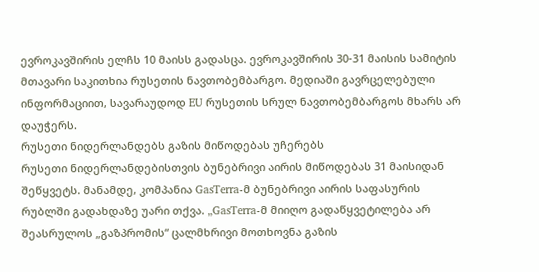ევროკავშირის ელჩს 10 მაისს გადასცა. ევროკავშირის 30-31 მაისის სამიტის მთავარი საკითხია რუსეთის ნავთობემბარგო. მედიაში გავრცელებული ინფორმაციით, სავარაუდოდ EU რუსეთის სრულ ნავთობემბარგოს მხარს არ დაუჭერს.
რუსეთი ნიდერლანდებს გაზის მიწოდებას უჩერებს
რუსეთი ნიდერლანდებისთვის ბუნებრივი აირის მიწოდებას 31 მაისიდან შეწყვეტს. მანამდე, კომპანია GasTerra-მ ბუნებრივი აირის საფასურის რუბლში გადახდაზე უარი თქვა. „GasTerra-მ მიიღო გადაწყვეტილება არ შეასრულოს „გაზპრომის“ ცალმხრივი მოთხოვნა გაზის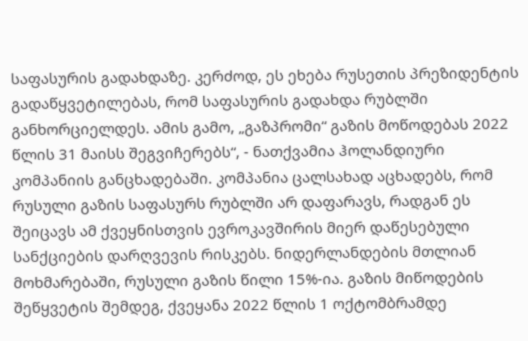საფასურის გადახდაზე. კერძოდ, ეს ეხება რუსეთის პრეზიდენტის გადაწყვეტილებას, რომ საფასურის გადახდა რუბლში განხორციელდეს. ამის გამო, „გაზპრომი“ გაზის მოწოდებას 2022 წლის 31 მაისს შეგვიჩერებს“, - ნათქვამია ჰოლანდიური კომპანიის განცხადებაში. კომპანია ცალსახად აცხადებს, რომ რუსული გაზის საფასურს რუბლში არ დაფარავს, რადგან ეს შეიცავს ამ ქვეყნისთვის ევროკავშირის მიერ დაწესებული სანქციების დარღვევის რისკებს. ნიდერლანდების მთლიან მოხმარებაში, რუსული გაზის წილი 15%-ია. გაზის მიწოდების შეწყვეტის შემდეგ, ქვეყანა 2022 წლის 1 ოქტომბრამდე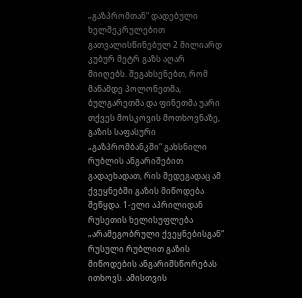„გაზპრომთან“ დადებული ხელშეკრულებით გათვალისწინებულ 2 მილიარდ კუბურ მეტრ გაზს აღარ მიიღებს. შეგახსენებთ, რომ მანამდე პოლონეთმა, ბულგარეთმა და ფინეთმა უარი თქვეს მოსკოვის მოთხოვნაზე, გაზის საფასური „გაზპრომბანკში“ გახსნილი რუბლის ანგარიშებით გადაეხადათ, რის შედეგადაც ამ ქვეყნებში გაზის მიწოდება შეწყდა. 1-ელი აპრილიდან რუსეთის ხელისუფლება „არამეგობრული ქვეყნებისგან“ რუსული რუბლით გაზის მიწოდების ანგარიშსწორებას ითხოვს. ამისთვის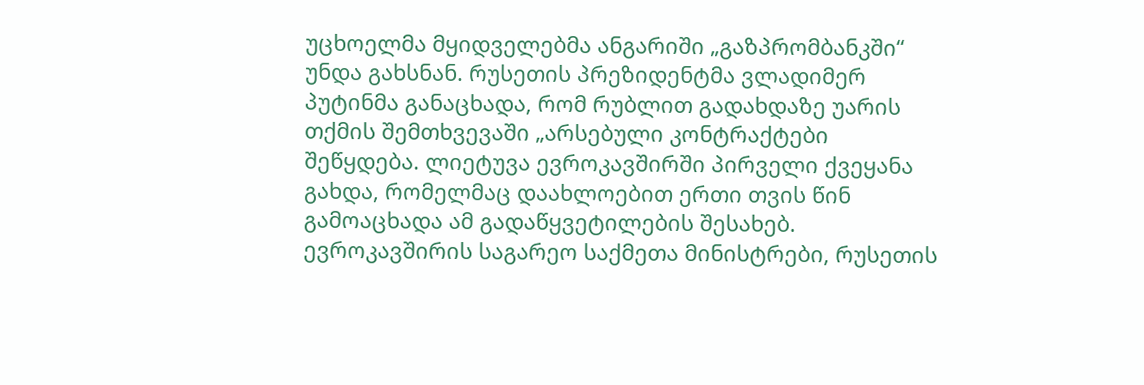უცხოელმა მყიდველებმა ანგარიში „გაზპრომბანკში“ უნდა გახსნან. რუსეთის პრეზიდენტმა ვლადიმერ პუტინმა განაცხადა, რომ რუბლით გადახდაზე უარის თქმის შემთხვევაში „არსებული კონტრაქტები შეწყდება. ლიეტუვა ევროკავშირში პირველი ქვეყანა გახდა, რომელმაც დაახლოებით ერთი თვის წინ გამოაცხადა ამ გადაწყვეტილების შესახებ. ევროკავშირის საგარეო საქმეთა მინისტრები, რუსეთის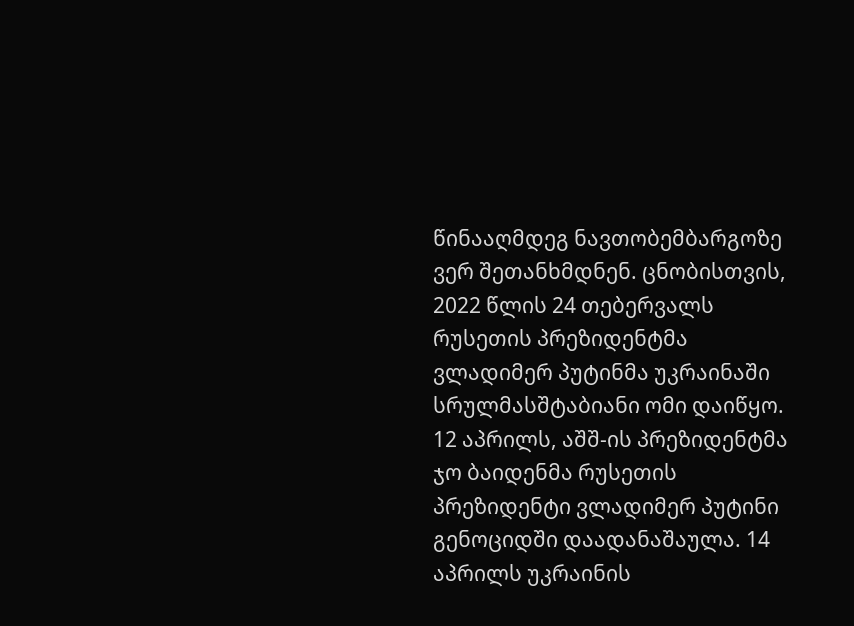წინააღმდეგ ნავთობემბარგოზე ვერ შეთანხმდნენ. ცნობისთვის, 2022 წლის 24 თებერვალს რუსეთის პრეზიდენტმა ვლადიმერ პუტინმა უკრაინაში სრულმასშტაბიანი ომი დაიწყო. 12 აპრილს, აშშ-ის პრეზიდენტმა ჯო ბაიდენმა რუსეთის პრეზიდენტი ვლადიმერ პუტინი გენოციდში დაადანაშაულა. 14 აპრილს უკრაინის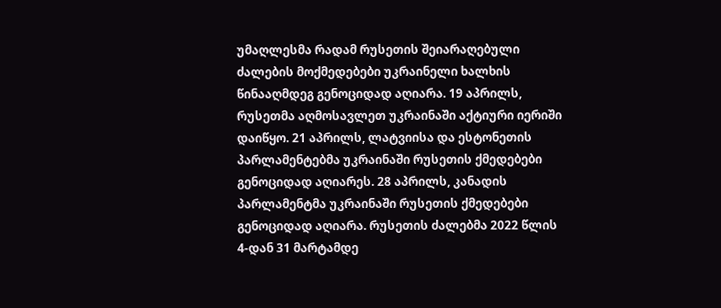უმაღლესმა რადამ რუსეთის შეიარაღებული ძალების მოქმედებები უკრაინელი ხალხის წინააღმდეგ გენოციდად აღიარა. 19 აპრილს, რუსეთმა აღმოსავლეთ უკრაინაში აქტიური იერიში დაიწყო. 21 აპრილს, ლატვიისა და ესტონეთის პარლამენტებმა უკრაინაში რუსეთის ქმედებები გენოციდად აღიარეს. 28 აპრილს, კანადის პარლამენტმა უკრაინაში რუსეთის ქმედებები გენოციდად აღიარა. რუსეთის ძალებმა 2022 წლის 4-დან 31 მარტამდე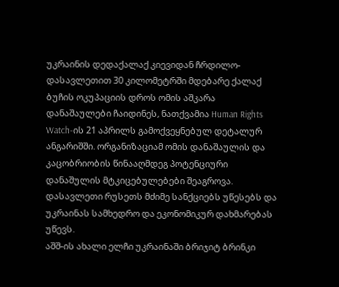უკრაინის დედაქალაქ კიევიდან ჩრდილო-დასავლეთით 30 კილომეტრში მდებარე ქალაქ ბუჩის ოკუპაციის დროს ომის აშკარა დანაშაულები ჩაიდინეს, ნათქვამია Human Rights Watch-ის 21 აპრილს გამოქვეყნებულ დეტალურ ანგარიშში. ორგანიზაციამ ომის დანაშაულის და კაცობრიობის წინააღმდეგ პოტენციური დანაშულის მტკიცებულებები შეაგროვა. დასავლეთი რუსეთს მძიმე სანქციებს უწესებს და უკრაინას სამხედრო და ეკონომიკურ დახმარებას უწევს.
აშშ-ის ახალი ელჩი უკრაინაში ბრიჯიტ ბრინკი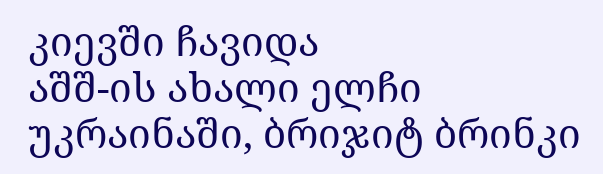კიევში ჩავიდა
აშშ-ის ახალი ელჩი უკრაინაში, ბრიჯიტ ბრინკი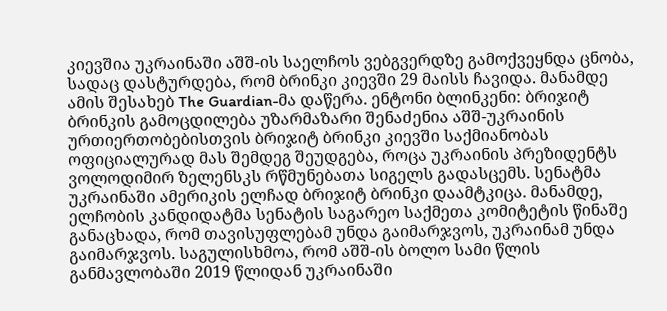კიევშია უკრაინაში აშშ-ის საელჩოს ვებგვერდზე გამოქვეყნდა ცნობა, სადაც დასტურდება, რომ ბრინკი კიევში 29 მაისს ჩავიდა. მანამდე ამის შესახებ The Guardian-მა დაწერა. ენტონი ბლინკენი: ბრიჯიტ ბრინკის გამოცდილება უზარმაზარი შენაძენია აშშ-უკრაინის ურთიერთობებისთვის ბრიჯიტ ბრინკი კიევში საქმიანობას ოფიციალურად მას შემდეგ შეუდგება, როცა უკრაინის პრეზიდენტს ვოლოდიმირ ზელენსკს რწმუნებათა სიგელს გადასცემს. სენატმა უკრაინაში ამერიკის ელჩად ბრიჯიტ ბრინკი დაამტკიცა. მანამდე, ელჩობის კანდიდატმა სენატის საგარეო საქმეთა კომიტეტის წინაშე განაცხადა, რომ თავისუფლებამ უნდა გაიმარჯვოს, უკრაინამ უნდა გაიმარჯვოს. საგულისხმოა, რომ აშშ-ის ბოლო სამი წლის განმავლობაში 2019 წლიდან უკრაინაში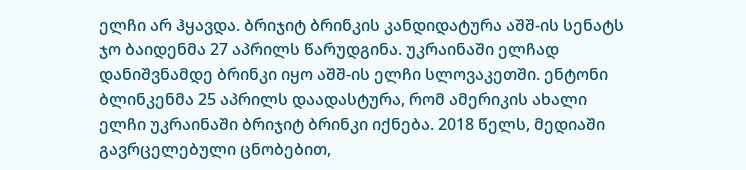ელჩი არ ჰყავდა. ბრიჯიტ ბრინკის კანდიდატურა აშშ-ის სენატს ჯო ბაიდენმა 27 აპრილს წარუდგინა. უკრაინაში ელჩად დანიშვნამდე ბრინკი იყო აშშ-ის ელჩი სლოვაკეთში. ენტონი ბლინკენმა 25 აპრილს დაადასტურა, რომ ამერიკის ახალი ელჩი უკრაინაში ბრიჯიტ ბრინკი იქნება. 2018 წელს, მედიაში გავრცელებული ცნობებით,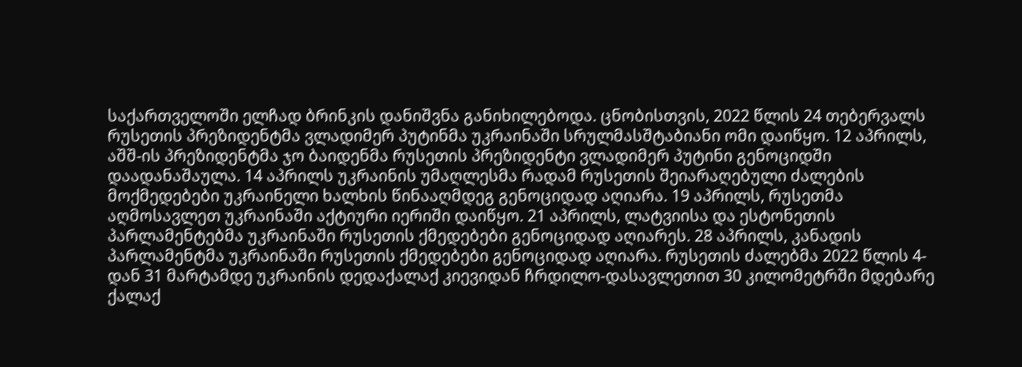საქართველოში ელჩად ბრინკის დანიშვნა განიხილებოდა. ცნობისთვის, 2022 წლის 24 თებერვალს რუსეთის პრეზიდენტმა ვლადიმერ პუტინმა უკრაინაში სრულმასშტაბიანი ომი დაიწყო. 12 აპრილს, აშშ-ის პრეზიდენტმა ჯო ბაიდენმა რუსეთის პრეზიდენტი ვლადიმერ პუტინი გენოციდში დაადანაშაულა. 14 აპრილს უკრაინის უმაღლესმა რადამ რუსეთის შეიარაღებული ძალების მოქმედებები უკრაინელი ხალხის წინააღმდეგ გენოციდად აღიარა. 19 აპრილს, რუსეთმა აღმოსავლეთ უკრაინაში აქტიური იერიში დაიწყო. 21 აპრილს, ლატვიისა და ესტონეთის პარლამენტებმა უკრაინაში რუსეთის ქმედებები გენოციდად აღიარეს. 28 აპრილს, კანადის პარლამენტმა უკრაინაში რუსეთის ქმედებები გენოციდად აღიარა. რუსეთის ძალებმა 2022 წლის 4-დან 31 მარტამდე უკრაინის დედაქალაქ კიევიდან ჩრდილო-დასავლეთით 30 კილომეტრში მდებარე ქალაქ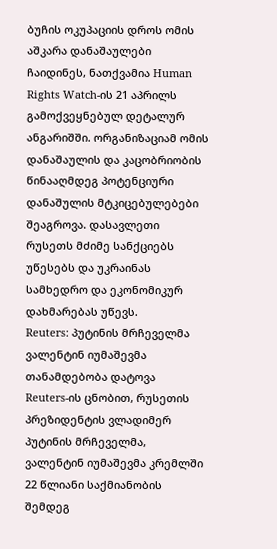ბუჩის ოკუპაციის დროს ომის აშკარა დანაშაულები ჩაიდინეს, ნათქვამია Human Rights Watch-ის 21 აპრილს გამოქვეყნებულ დეტალურ ანგარიშში. ორგანიზაციამ ომის დანაშაულის და კაცობრიობის წინააღმდეგ პოტენციური დანაშულის მტკიცებულებები შეაგროვა. დასავლეთი რუსეთს მძიმე სანქციებს უწესებს და უკრაინას სამხედრო და ეკონომიკურ დახმარებას უწევს.
Reuters: პუტინის მრჩეველმა ვალენტინ იუმაშევმა თანამდებობა დატოვა
Reuters-ის ცნობით, რუსეთის პრეზიდენტის ვლადიმერ პუტინის მრჩეველმა, ვალენტინ იუმაშევმა კრემლში 22 წლიანი საქმიანობის შემდეგ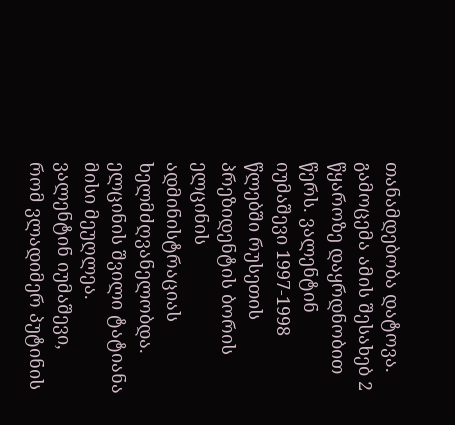თანამდებობა დატოვა. გამოცემა ამის შესახებ 2 წყაროზე დაყრდნობით წერს. ვალენტინ იუმაშევი 1997-1998 წლებში რუსეთის პრეზიდენტის ბორის ელცინის ადმინისტრაციას ხელმძღვანელობდა. ელცინის შვილი ტატიანა მისი მეუღლეა. ვალენტინ იუმაშევი, რომ ვლადიმერ პუტინის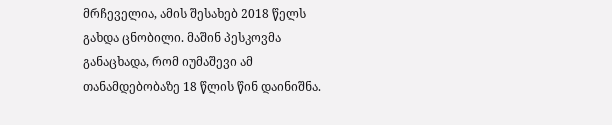მრჩეველია, ამის შესახებ 2018 წელს გახდა ცნობილი. მაშინ პესკოვმა განაცხადა, რომ იუმაშევი ამ თანამდებობაზე 18 წლის წინ დაინიშნა.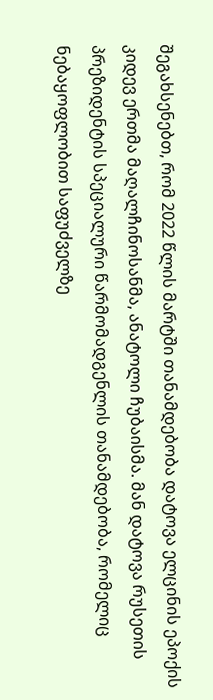შეგახსენებთ, რომ 2022 წლის მარტში თანამდებობა დატოვა ელცინის ეპოქის კიდევ ერთმა მაღალჩინოსანმა, ანატოლი ჩუბაისმა. მან დატოვა რუსეთის პრეზიდენტის სპეციალური წარმომადგენლის თანამდებობა, რომელიც ნებაყოფლობით საფუძველზე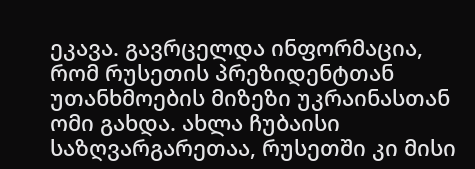ეკავა. გავრცელდა ინფორმაცია, რომ რუსეთის პრეზიდენტთან უთანხმოების მიზეზი უკრაინასთან ომი გახდა. ახლა ჩუბაისი საზღვარგარეთაა, რუსეთში კი მისი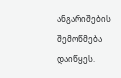ანგარიშების შემოწმება დაიწყეს.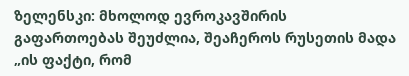ზელენსკი: მხოლოდ ევროკავშირის გაფართოებას შეუძლია, შეაჩეროს რუსეთის მადა
„ის ფაქტი, რომ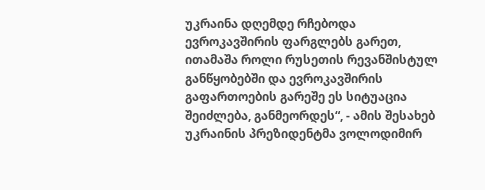უკრაინა დღემდე რჩებოდა ევროკავშირის ფარგლებს გარეთ, ითამაშა როლი რუსეთის რევანშისტულ განწყობებში და ევროკავშირის გაფართოების გარეშე ეს სიტუაცია შეიძლება, განმეორდეს“, - ამის შესახებ უკრაინის პრეზიდენტმა ვოლოდიმირ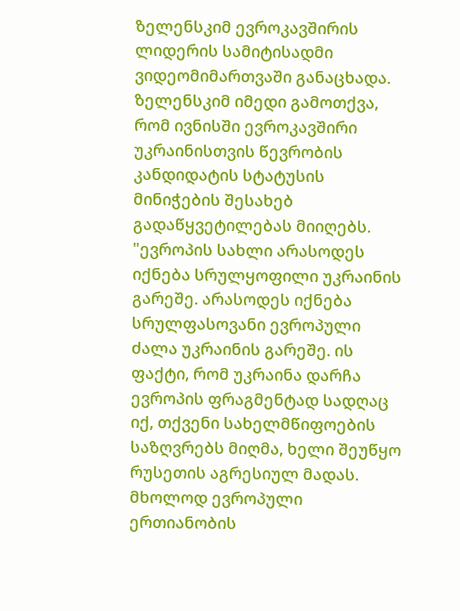ზელენსკიმ ევროკავშირის ლიდერის სამიტისადმი ვიდეომიმართვაში განაცხადა. ზელენსკიმ იმედი გამოთქვა, რომ ივნისში ევროკავშირი უკრაინისთვის წევრობის კანდიდატის სტატუსის მინიჭების შესახებ გადაწყვეტილებას მიიღებს. "ევროპის სახლი არასოდეს იქნება სრულყოფილი უკრაინის გარეშე. არასოდეს იქნება სრულფასოვანი ევროპული ძალა უკრაინის გარეშე. ის ფაქტი, რომ უკრაინა დარჩა ევროპის ფრაგმენტად სადღაც იქ, თქვენი სახელმწიფოების საზღვრებს მიღმა, ხელი შეუწყო რუსეთის აგრესიულ მადას. მხოლოდ ევროპული ერთიანობის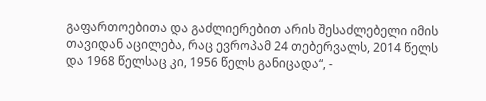გაფართოებითა და გაძლიერებით არის შესაძლებელი იმის თავიდან აცილება, რაც ევროპამ 24 თებერვალს, 2014 წელს და 1968 წელსაც კი, 1956 წელს განიცადა“, -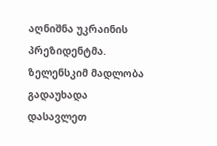აღნიშნა უკრაინის პრეზიდენტმა. ზელენსკიმ მადლობა გადაუხადა დასავლეთ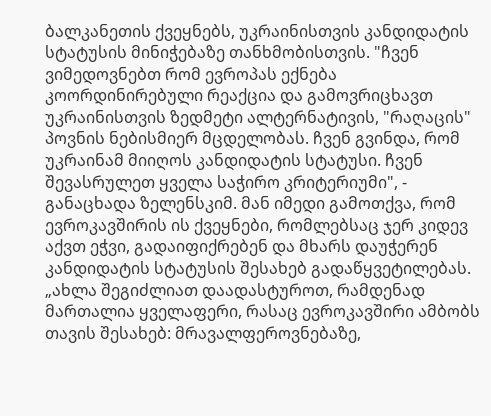ბალკანეთის ქვეყნებს, უკრაინისთვის კანდიდატის სტატუსის მინიჭებაზე თანხმობისთვის. "ჩვენ ვიმედოვნებთ რომ ევროპას ექნება კოორდინირებული რეაქცია და გამოვრიცხავთ უკრაინისთვის ზედმეტი ალტერნატივის, "რაღაცის" პოვნის ნებისმიერ მცდელობას. ჩვენ გვინდა, რომ უკრაინამ მიიღოს კანდიდატის სტატუსი. ჩვენ შევასრულეთ ყველა საჭირო კრიტერიუმი", - განაცხადა ზელენსკიმ. მან იმედი გამოთქვა, რომ ევროკავშირის ის ქვეყნები, რომლებსაც ჯერ კიდევ აქვთ ეჭვი, გადაიფიქრებენ და მხარს დაუჭერენ კანდიდატის სტატუსის შესახებ გადაწყვეტილებას. „ახლა შეგიძლიათ დაადასტუროთ, რამდენად მართალია ყველაფერი, რასაც ევროკავშირი ამბობს თავის შესახებ: მრავალფეროვნებაზე,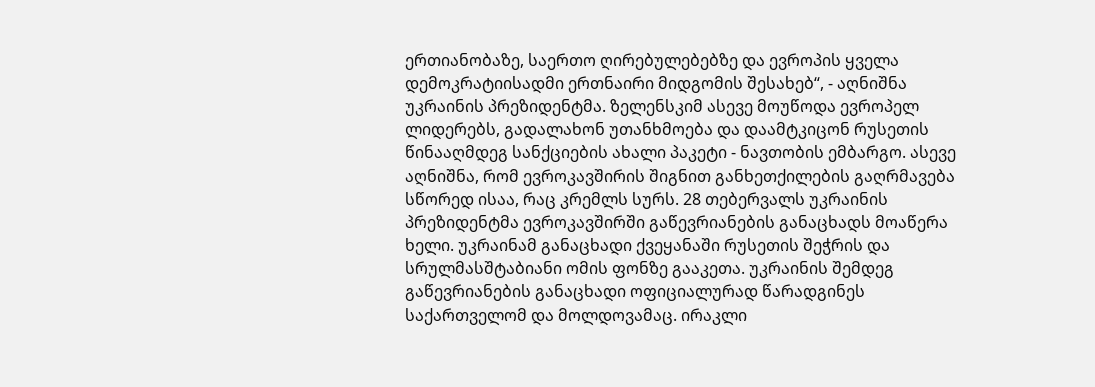ერთიანობაზე, საერთო ღირებულებებზე და ევროპის ყველა დემოკრატიისადმი ერთნაირი მიდგომის შესახებ“, - აღნიშნა უკრაინის პრეზიდენტმა. ზელენსკიმ ასევე მოუწოდა ევროპელ ლიდერებს, გადალახონ უთანხმოება და დაამტკიცონ რუსეთის წინააღმდეგ სანქციების ახალი პაკეტი - ნავთობის ემბარგო. ასევე აღნიშნა, რომ ევროკავშირის შიგნით განხეთქილების გაღრმავება სწორედ ისაა, რაც კრემლს სურს. 28 თებერვალს უკრაინის პრეზიდენტმა ევროკავშირში გაწევრიანების განაცხადს მოაწერა ხელი. უკრაინამ განაცხადი ქვეყანაში რუსეთის შეჭრის და სრულმასშტაბიანი ომის ფონზე გააკეთა. უკრაინის შემდეგ გაწევრიანების განაცხადი ოფიციალურად წარადგინეს საქართველომ და მოლდოვამაც. ირაკლი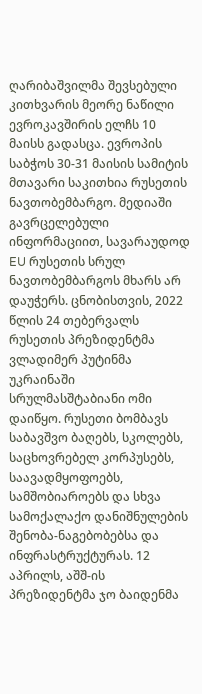ღარიბაშვილმა შევსებული კითხვარის მეორე ნაწილი ევროკავშირის ელჩს 10 მაისს გადასცა. ევროპის საბჭოს 30-31 მაისის სამიტის მთავარი საკითხია რუსეთის ნავთობემბარგო. მედიაში გავრცელებული ინფორმაციით, სავარაუდოდ EU რუსეთის სრულ ნავთობემბარგოს მხარს არ დაუჭერს. ცნობისთვის, 2022 წლის 24 თებერვალს რუსეთის პრეზიდენტმა ვლადიმერ პუტინმა უკრაინაში სრულმასშტაბიანი ომი დაიწყო. რუსეთი ბომბავს საბავშვო ბაღებს, სკოლებს, საცხოვრებელ კორპუსებს, საავადმყოფოებს, სამშობიაროებს და სხვა სამოქალაქო დანიშნულების შენობა-ნაგებობებსა და ინფრასტრუქტურას. 12 აპრილს, აშშ-ის პრეზიდენტმა ჯო ბაიდენმა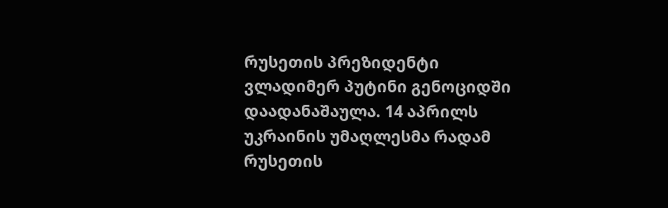რუსეთის პრეზიდენტი ვლადიმერ პუტინი გენოციდში დაადანაშაულა. 14 აპრილს უკრაინის უმაღლესმა რადამ რუსეთის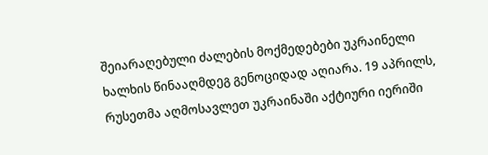შეიარაღებული ძალების მოქმედებები უკრაინელი ხალხის წინააღმდეგ გენოციდად აღიარა. 19 აპრილს, რუსეთმა აღმოსავლეთ უკრაინაში აქტიური იერიში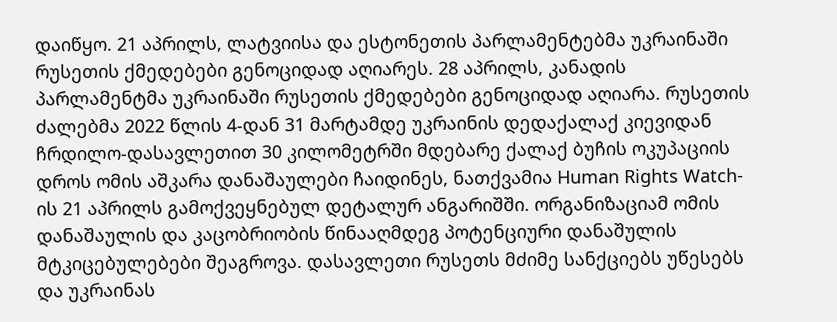დაიწყო. 21 აპრილს, ლატვიისა და ესტონეთის პარლამენტებმა უკრაინაში რუსეთის ქმედებები გენოციდად აღიარეს. 28 აპრილს, კანადის პარლამენტმა უკრაინაში რუსეთის ქმედებები გენოციდად აღიარა. რუსეთის ძალებმა 2022 წლის 4-დან 31 მარტამდე უკრაინის დედაქალაქ კიევიდან ჩრდილო-დასავლეთით 30 კილომეტრში მდებარე ქალაქ ბუჩის ოკუპაციის დროს ომის აშკარა დანაშაულები ჩაიდინეს, ნათქვამია Human Rights Watch-ის 21 აპრილს გამოქვეყნებულ დეტალურ ანგარიშში. ორგანიზაციამ ომის დანაშაულის და კაცობრიობის წინააღმდეგ პოტენციური დანაშულის მტკიცებულებები შეაგროვა. დასავლეთი რუსეთს მძიმე სანქციებს უწესებს და უკრაინას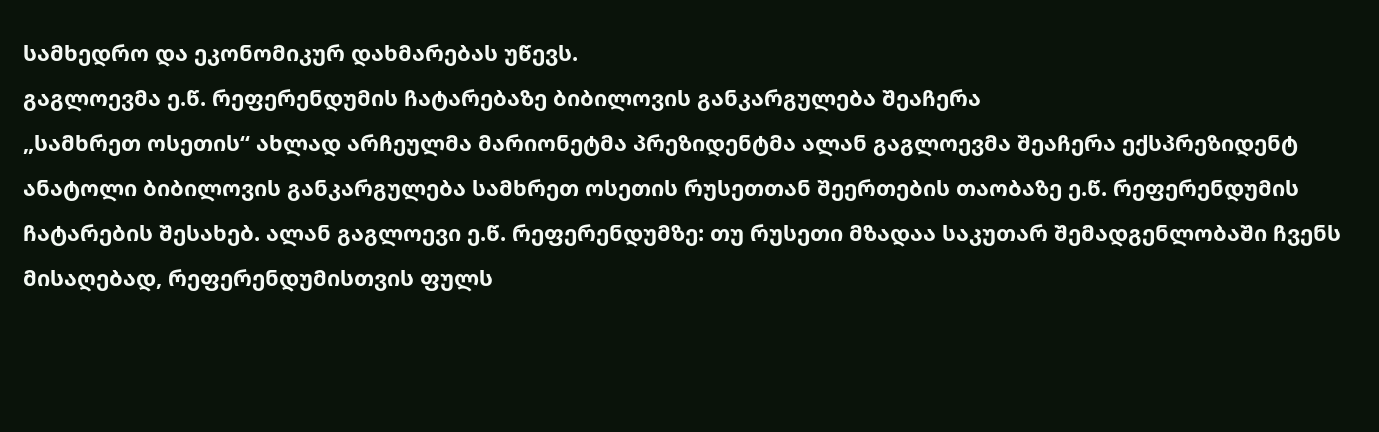სამხედრო და ეკონომიკურ დახმარებას უწევს.
გაგლოევმა ე.წ. რეფერენდუმის ჩატარებაზე ბიბილოვის განკარგულება შეაჩერა
„სამხრეთ ოსეთის“ ახლად არჩეულმა მარიონეტმა პრეზიდენტმა ალან გაგლოევმა შეაჩერა ექსპრეზიდენტ ანატოლი ბიბილოვის განკარგულება სამხრეთ ოსეთის რუსეთთან შეერთების თაობაზე ე.წ. რეფერენდუმის ჩატარების შესახებ. ალან გაგლოევი ე.წ. რეფერენდუმზე: თუ რუსეთი მზადაა საკუთარ შემადგენლობაში ჩვენს მისაღებად, რეფერენდუმისთვის ფულს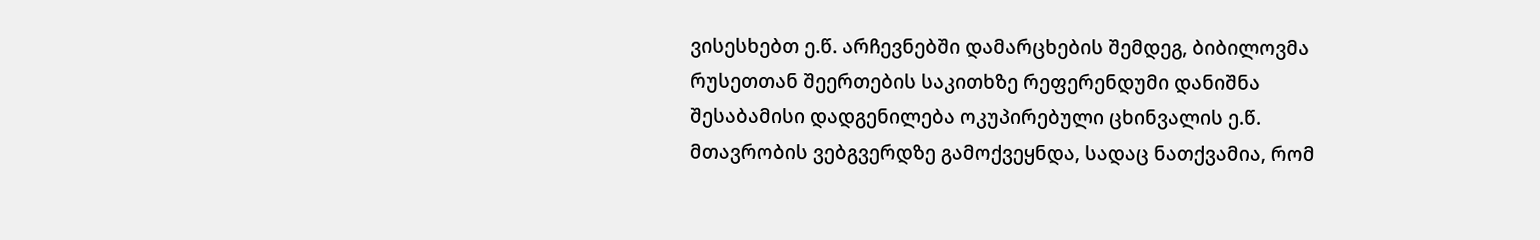ვისესხებთ ე.წ. არჩევნებში დამარცხების შემდეგ, ბიბილოვმა რუსეთთან შეერთების საკითხზე რეფერენდუმი დანიშნა შესაბამისი დადგენილება ოკუპირებული ცხინვალის ე.წ. მთავრობის ვებგვერდზე გამოქვეყნდა, სადაც ნათქვამია, რომ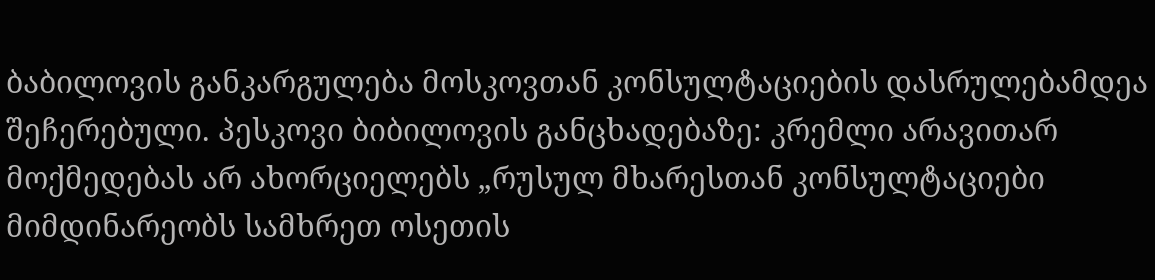ბაბილოვის განკარგულება მოსკოვთან კონსულტაციების დასრულებამდეა შეჩერებული. პესკოვი ბიბილოვის განცხადებაზე: კრემლი არავითარ მოქმედებას არ ახორციელებს „რუსულ მხარესთან კონსულტაციები მიმდინარეობს სამხრეთ ოსეთის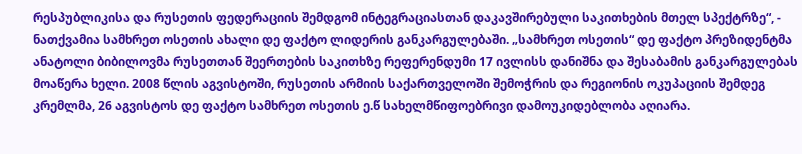რესპუბლიკისა და რუსეთის ფედერაციის შემდგომ ინტეგრაციასთან დაკავშირებული საკითხების მთელ სპექტრზე“, - ნათქვამია სამხრეთ ოსეთის ახალი დე ფაქტო ლიდერის განკარგულებაში. „სამხრეთ ოსეთის“ დე ფაქტო პრეზიდენტმა ანატოლი ბიბილოვმა რუსეთთან შეერთების საკითხზე რეფერენდუმი 17 ივლისს დანიშნა და შესაბამის განკარგულებას მოაწერა ხელი. 2008 წლის აგვისტოში, რუსეთის არმიის საქართველოში შემოჭრის და რეგიონის ოკუპაციის შემდეგ კრემლმა, 26 აგვისტოს დე ფაქტო სამხრეთ ოსეთის ე.წ სახელმწიფოებრივი დამოუკიდებლობა აღიარა.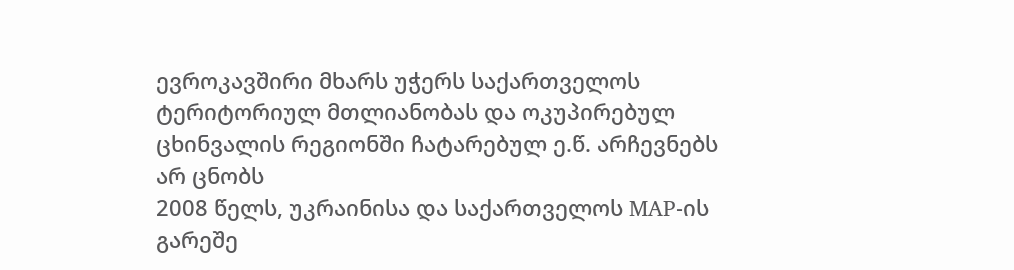ევროკავშირი მხარს უჭერს საქართველოს ტერიტორიულ მთლიანობას და ოკუპირებულ ცხინვალის რეგიონში ჩატარებულ ე.წ. არჩევნებს არ ცნობს
2008 წელს, უკრაინისა და საქართველოს MAP-ის გარეშე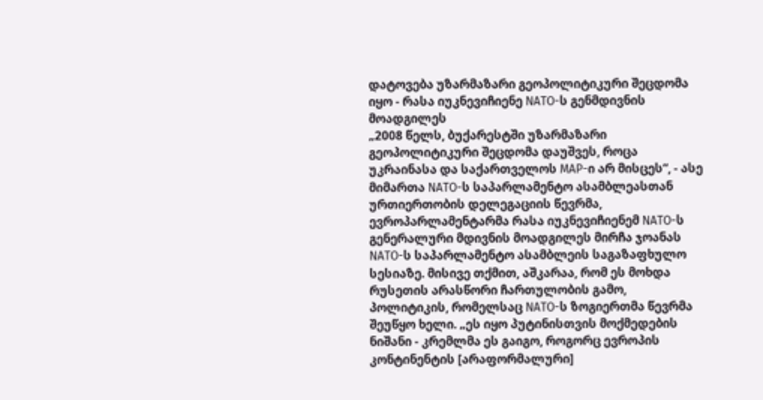დატოვება უზარმაზარი გეოპოლიტიკური შეცდომა იყო - რასა იუკნევიჩიენე NATO-ს გენმდივნის მოადგილეს
„2008 წელს, ბუქარესტში უზარმაზარი გეოპოლიტიკური შეცდომა დაუშვეს, როცა უკრაინასა და საქართველოს MAP-ი არ მისცეს“, - ასე მიმართა NATO-ს საპარლამენტო ასამბლეასთან ურთიერთობის დელეგაციის წევრმა, ევროპარლამენტარმა რასა იუკნევიჩიენემ NATO-ს გენერალური მდივნის მოადგილეს მირჩა ჯოანას NATO-ს საპარლამენტო ასამბლეის საგაზაფხულო სესიაზე. მისივე თქმით, აშკარაა, რომ ეს მოხდა რუსეთის არასწორი ჩართულობის გამო, პოლიტიკის, რომელსაც NATO-ს ზოგიერთმა წევრმა შეუწყო ხელი. „ეს იყო პუტინისთვის მოქმედების ნიშანი - კრემლმა ეს გაიგო, როგორც ევროპის კონტინენტის [არაფორმალური]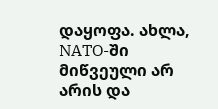დაყოფა. ახლა, NATO-ში მიწვეული არ არის და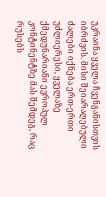უკრაინა ყველა ჩვენგანისთვის იბრძვის. მისი შეიარაღებული ძალები იქნება ერთ-ერთი უძლიერესი, ყველაზე ქმედუნარიანი ევროპულ კონტინენტზე მას შემდეგ, რაც რუსებს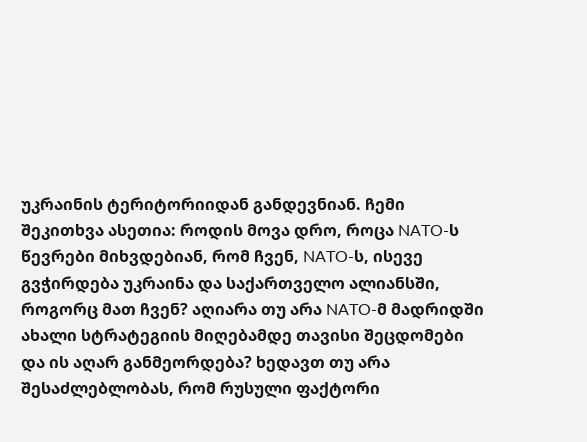უკრაინის ტერიტორიიდან განდევნიან. ჩემი შეკითხვა ასეთია: როდის მოვა დრო, როცა NATO-ს წევრები მიხვდებიან, რომ ჩვენ, NATO-ს, ისევე გვჭირდება უკრაინა და საქართველო ალიანსში, როგორც მათ ჩვენ? აღიარა თუ არა NATO-მ მადრიდში ახალი სტრატეგიის მიღებამდე თავისი შეცდომები და ის აღარ განმეორდება? ხედავთ თუ არა შესაძლებლობას, რომ რუსული ფაქტორი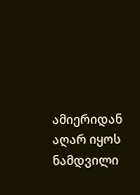ამიერიდან აღარ იყოს ნამდვილი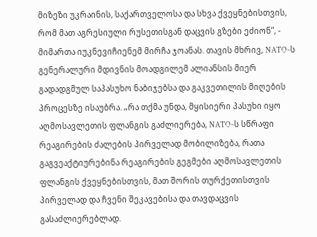მიზეზი უკრაინის, საქართველოსა და სხვა ქვეყნებისთვის, რომ მათ აგრესიული რუსეთისგან დაცვის გზები ეძიონ“, - მიმართა იუკნევიჩიენემ მირჩა ჯოანას. თავის მხრივ, NATO-ს გენერალური მდივნის მოადგილემ ალიანსის მიერ გადადგმულ საპასუხო ნაბიჯებსა და გაკვეთილის მიღების პროცესზე ისაუბრა. „რა თქმა უნდა, მყისიერი პასუხი იყო აღმოსავლეთის ფლანგის გაძლიერება, NATO-ს სწრაფი რეაგირების ძალების პირველად მობილიზება, რათა გაგვეაქტიურებინა რეაგირების გეგმები აღმოსავლეთის ფლანგის ქვეყნებისთვის, მათ შორის თურქეთისთვის პირველად და ჩვენი შეკავებისა და თავდაცვის გასაძლიერებლად.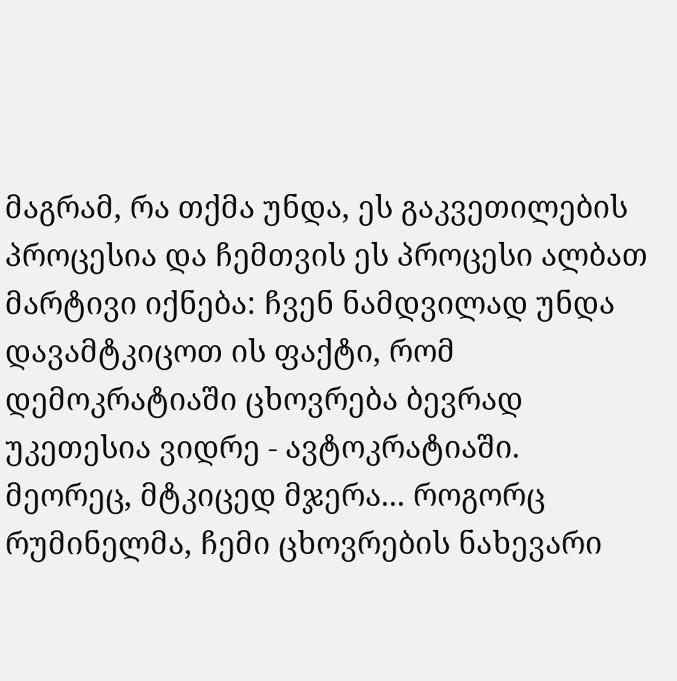მაგრამ, რა თქმა უნდა, ეს გაკვეთილების პროცესია და ჩემთვის ეს პროცესი ალბათ მარტივი იქნება: ჩვენ ნამდვილად უნდა დავამტკიცოთ ის ფაქტი, რომ დემოკრატიაში ცხოვრება ბევრად უკეთესია ვიდრე - ავტოკრატიაში. მეორეც, მტკიცედ მჯერა... როგორც რუმინელმა, ჩემი ცხოვრების ნახევარი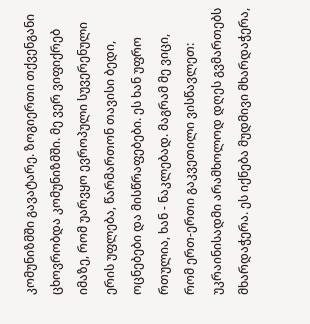კომუნიზმში გავატარე. ზოგიერთი თქვენგანი ცხოვრობდა კომუნიზმში. მე ვერ ვიფიქრებ იმაზე, რომ უარვყო ევროპული სუვერენული ერის უფლება, წარმართონ თავისი ბედი, ოცნებები და მისწრაფებები. ეს ხან უფრო რთულია, ხან - ნაკლებად. მაგრამ მე ვიცი, რომ ერთ-ერთი გაკვეთილი ვისწავლეთ: უკრაინისადმი არამხოლოდ დღეს გვმართებს მხარდაჭერა. ეს იქნება მუდმივი მხარდაჭერა,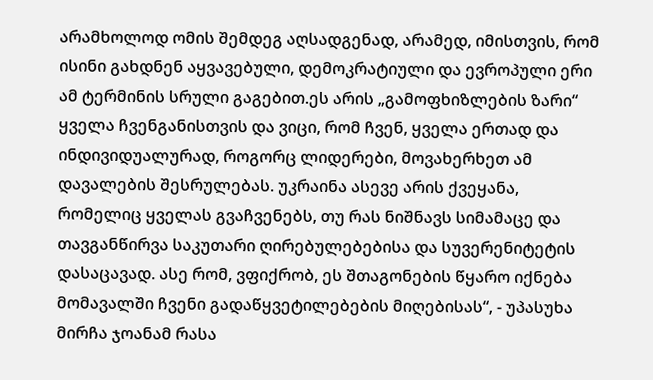არამხოლოდ ომის შემდეგ აღსადგენად, არამედ, იმისთვის, რომ ისინი გახდნენ აყვავებული, დემოკრატიული და ევროპული ერი ამ ტერმინის სრული გაგებით.ეს არის „გამოფხიზლების ზარი“ ყველა ჩვენგანისთვის და ვიცი, რომ ჩვენ, ყველა ერთად და ინდივიდუალურად, როგორც ლიდერები, მოვახერხეთ ამ დავალების შესრულებას. უკრაინა ასევე არის ქვეყანა, რომელიც ყველას გვაჩვენებს, თუ რას ნიშნავს სიმამაცე და თავგანწირვა საკუთარი ღირებულებებისა და სუვერენიტეტის დასაცავად. ასე რომ, ვფიქრობ, ეს შთაგონების წყარო იქნება მომავალში ჩვენი გადაწყვეტილებების მიღებისას“, - უპასუხა მირჩა ჯოანამ რასა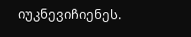იუკნევიჩიენეს.